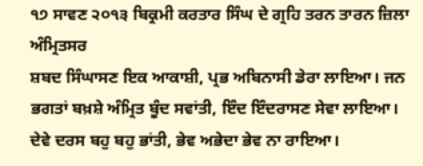੧੭ ਸਾਵਣ ੨੦੧੩ ਬਿਕ੍ਰਮੀ ਕਰਤਾਰ ਸਿੰਘ ਦੇ ਗ੍ਰਹਿ ਤਰਨ ਤਾਰਨ ਜ਼ਿਲਾ ਅੰਮ੍ਰਿਤਸਰ
ਸ਼ਬਦ ਸਿੰਘਾਸਣ ਇਕ ਆਕਾਸ਼ੀ, ਪ੍ਰਭ ਅਬਿਨਾਸੀ ਡੇਰਾ ਲਾਇਆ। ਜਨ ਭਗਤਾਂ ਬਖ਼ਸ਼ੇ ਅੰਮ੍ਰਿਤ ਬੂੰਦ ਸਵਾਂਤੀ, ਇੰਦ ਇੰਦਰਾਸਣ ਸੇਵਾ ਲਾਇਆ। ਦੇਵੇ ਦਰਸ ਬਹੁ ਬਹੁ ਭਾਂਤੀ, ਭੇਵ ਅਭੇਦਾ ਭੇਵ ਨਾ ਰਾਇਆ।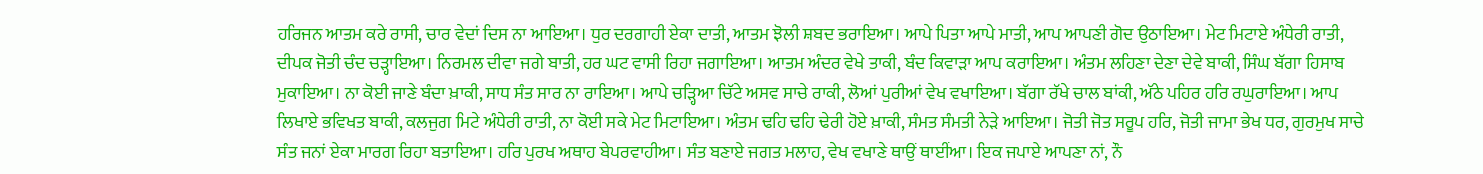ਹਰਿਜਨ ਆਤਮ ਕਰੇ ਰਾਸੀ, ਚਾਰ ਵੇਦਾਂ ਦਿਸ ਨਾ ਆਇਆ। ਧੁਰ ਦਰਗਾਹੀ ਏਕਾ ਦਾਤੀ, ਆਤਮ ਝੋਲੀ ਸ਼ਬਦ ਭਰਾਇਆ। ਆਪੇ ਪਿਤਾ ਆਪੇ ਮਾਤੀ, ਆਪ ਆਪਣੀ ਗੋਦ ਉਠਾਇਆ। ਮੇਟ ਮਿਟਾਏ ਅੰਧੇਰੀ ਰਾਤੀ, ਦੀਪਕ ਜੋਤੀ ਚੰਦ ਚੜ੍ਹਾਇਆ। ਨਿਰਮਲ ਦੀਵਾ ਜਗੇ ਬਾਤੀ, ਹਰ ਘਟ ਵਾਸੀ ਰਿਹਾ ਜਗਾਇਆ। ਆਤਮ ਅੰਦਰ ਵੇਖੇ ਤਾਕੀ, ਬੰਦ ਕਿਵਾੜਾ ਆਪ ਕਰਾਇਆ। ਅੰਤਮ ਲਹਿਣਾ ਦੇਣਾ ਦੇਵੇ ਬਾਕੀ, ਸਿੰਘ ਬੱਗਾ ਹਿਸਾਬ ਮੁਕਾਇਆ। ਨਾ ਕੋਈ ਜਾਣੇ ਬੰਦਾ ਖ਼ਾਕੀ, ਸਾਧ ਸੰਤ ਸਾਰ ਨਾ ਰਾਇਆ। ਆਪੇ ਚੜ੍ਹਿਆ ਚਿੱਟੇ ਅਸਵ ਸਾਚੇ ਰਾਕੀ, ਲੋਆਂ ਪੁਰੀਆਂ ਵੇਖ ਵਖਾਇਆ। ਬੱਗਾ ਰੱਖੇ ਚਾਲ ਬਾਂਕੀ, ਅੱਠੇ ਪਹਿਰ ਹਰਿ ਰਘੁਰਾਇਆ। ਆਪ ਲਿਖਾਏ ਭਵਿਖਤ ਬਾਕੀ, ਕਲਜੁਗ ਮਿਟੇ ਅੰਧੇਰੀ ਰਾਤੀ, ਨਾ ਕੋਈ ਸਕੇ ਮੇਟ ਮਿਟਾਇਆ। ਅੰਤਮ ਢਹਿ ਢਹਿ ਢੇਰੀ ਹੋਏ ਖ਼ਾਕੀ, ਸੰਮਤ ਸੰਮਤੀ ਨੇੜੇ ਆਇਆ। ਜੋਤੀ ਜੋਤ ਸਰੂਪ ਹਰਿ, ਜੋਤੀ ਜਾਮਾ ਭੇਖ ਧਰ, ਗੁਰਮੁਖ ਸਾਚੇ ਸੰਤ ਜਨਾਂ ਏਕਾ ਮਾਰਗ ਰਿਹਾ ਬਤਾਇਆ। ਹਰਿ ਪੁਰਖ ਅਥਾਹ ਬੇਪਰਵਾਹੀਆ। ਸੰਤ ਬਣਾਏ ਜਗਤ ਮਲਾਹ, ਵੇਖ ਵਖਾਣੇ ਥਾਉਂ ਥਾਈਂਆ। ਇਕ ਜਪਾਏ ਆਪਣਾ ਨਾਂ, ਨੌ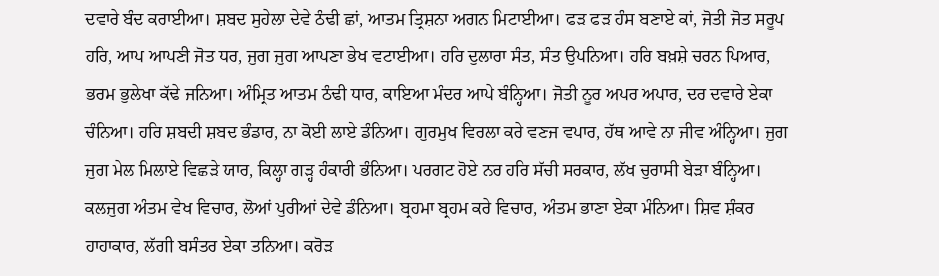ਦਵਾਰੇ ਬੰਦ ਕਰਾਈਆ। ਸ਼ਬਦ ਸੁਹੇਲਾ ਦੇਵੇ ਠੰਢੀ ਛਾਂ, ਆਤਮ ਤ੍ਰਿਸ਼ਨਾ ਅਗਨ ਮਿਟਾਈਆ। ਫੜ ਫੜ ਹੰਸ ਬਣਾਏ ਕਾਂ, ਜੋਤੀ ਜੋਤ ਸਰੂਪ ਹਰਿ, ਆਪ ਆਪਣੀ ਜੋਤ ਧਰ, ਜੁਗ ਜੁਗ ਆਪਣਾ ਭੇਖ ਵਟਾਈਆ। ਹਰਿ ਦੁਲਾਰਾ ਸੰਤ, ਸੰਤ ਉਪਨਿਆ। ਹਰਿ ਬਖ਼ਸ਼ੇ ਚਰਨ ਪਿਆਰ, ਭਰਮ ਭੁਲੇਖਾ ਕੱਢੇ ਜਨਿਆ। ਅੰਮ੍ਰਿਤ ਆਤਮ ਠੰਢੀ ਧਾਰ, ਕਾਇਆ ਮੰਦਰ ਆਪੇ ਬੰਨ੍ਹਿਆ। ਜੋਤੀ ਨੂਰ ਅਪਰ ਅਪਾਰ, ਦਰ ਦਵਾਰੇ ਏਕਾ ਚੰਨਿਆ। ਹਰਿ ਸ਼ਬਦੀ ਸ਼ਬਦ ਭੰਡਾਰ, ਨਾ ਕੋਈ ਲਾਏ ਡੰਨਿਆ। ਗੁਰਮੁਖ ਵਿਰਲਾ ਕਰੇ ਵਣਜ ਵਪਾਰ, ਹੱਥ ਆਵੇ ਨਾ ਜੀਵ ਅੰਨ੍ਹਿਆ। ਜੁਗ ਜੁਗ ਮੇਲ ਮਿਲਾਏ ਵਿਛੜੇ ਯਾਰ, ਕਿਲ੍ਹਾ ਗੜ੍ਹ ਹੰਕਾਰੀ ਭੰਨਿਆ। ਪਰਗਟ ਹੋਏ ਨਰ ਹਰਿ ਸੱਚੀ ਸਰਕਾਰ, ਲੱਖ ਚੁਰਾਸੀ ਬੇੜਾ ਬੰਨ੍ਹਿਆ। ਕਲਜੁਗ ਅੰਤਮ ਵੇਖ ਵਿਚਾਰ, ਲੋਆਂ ਪੁਰੀਆਂ ਦੇਵੇ ਡੰਨਿਆ। ਬ੍ਰਹਮਾ ਬ੍ਰਹਮ ਕਰੇ ਵਿਚਾਰ, ਅੰਤਮ ਭਾਣਾ ਏਕਾ ਮੰਨਿਆ। ਸ਼ਿਵ ਸ਼ੰਕਰ ਹਾਹਾਕਾਰ, ਲੱਗੀ ਬਸੰਤਰ ਏਕਾ ਤਨਿਆ। ਕਰੋੜ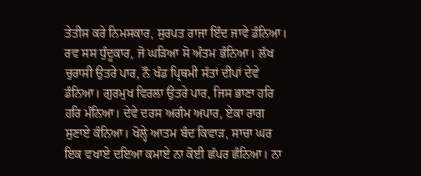ਤੇਤੀਸ ਕਰੇ ਨਿਮਸਕਾਰ, ਸੁਰਪਤ ਰਾਜਾ ਇੰਦ ਜਾਵੇ ਡੰਨਿਆ। ਰਵ ਸਸ ਧੁੰਦੂਕਾਰ, ਜੋ ਘੜਿਆ ਸੋ ਅੰਤਮ ਭੰਨਿਆ। ਲੱਖ ਚੁਰਾਸੀ ਉਤਰੇ ਪਾਰ, ਨੌ ਖੰਡ ਪ੍ਰਿਥਮੀ ਸੱਤਾਂ ਦੀਪਾਂ ਦੇਵੇ ਡੰਨਿਆ। ਗੁਰਮੁਖ ਵਿਰਲਾ ਉਤਰੇ ਪਾਰ, ਜਿਸ ਭਾਣਾ ਹਰਿ ਹਰਿ ਮੰਨਿਆ। ਦੇਵੇ ਦਰਸ ਅਗੰਮ ਅਪਾਰ, ਏਕਾ ਰਾਗ ਸੁਣਾਏ ਕੰਨਿਆ। ਖੋਲ੍ਹੇ ਆਤਮ ਬੰਦ ਕਿਵਾੜ, ਸਾਚਾ ਘਰ ਇਕ ਵਖਾਏ ਦਇਆ ਕਮਾਏ ਨਾ ਕੋਈ ਛੱਪਰ ਛੰਨਿਆ। ਨਾ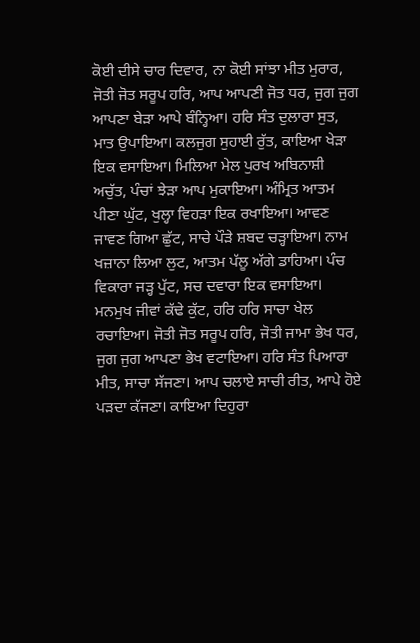ਕੋਈ ਦੀਸੇ ਚਾਰ ਦਿਵਾਰ, ਨਾ ਕੋਈ ਸਾਂਝਾ ਮੀਤ ਮੁਰਾਰ, ਜੋਤੀ ਜੋਤ ਸਰੂਪ ਹਰਿ, ਆਪ ਆਪਣੀ ਜੋਤ ਧਰ, ਜੁਗ ਜੁਗ ਆਪਣਾ ਬੇੜਾ ਆਪੇ ਬੰਨ੍ਹਿਆ। ਹਰਿ ਸੰਤ ਦੁਲਾਰਾ ਸੁਤ, ਮਾਤ ਉਪਾਇਆ। ਕਲਜੁਗ ਸੁਹਾਈ ਰੁੱਤ, ਕਾਇਆ ਖੇੜਾ ਇਕ ਵਸਾਇਆ। ਮਿਲਿਆ ਮੇਲ ਪੁਰਖ ਅਬਿਨਾਸ਼ੀ ਅਚੁੱਤ, ਪੰਚਾਂ ਝੇੜਾ ਆਪ ਮੁਕਾਇਆ। ਅੰਮ੍ਰਿਤ ਆਤਮ ਪੀਣਾ ਘੁੱਟ, ਖੁਲ੍ਹਾ ਵਿਹੜਾ ਇਕ ਰਖਾਇਆ। ਆਵਣ ਜਾਵਣ ਗਿਆ ਛੁੱਟ, ਸਾਚੇ ਪੌੜੇ ਸ਼ਬਦ ਚੜ੍ਹਾਇਆ। ਨਾਮ ਖਜ਼ਾਨਾ ਲਿਆ ਲੁਟ, ਆਤਮ ਪੱਲੂ ਅੱਗੇ ਡਾਹਿਆ। ਪੰਚ ਵਿਕਾਰਾ ਜੜ੍ਹ ਪੁੱਟ, ਸਚ ਦਵਾਰਾ ਇਕ ਵਸਾਇਆ। ਮਨਮੁਖ ਜੀਵਾਂ ਕੱਢੇ ਕੁੱਟ, ਹਰਿ ਹਰਿ ਸਾਚਾ ਖੇਲ ਰਚਾਇਆ। ਜੋਤੀ ਜੋਤ ਸਰੂਪ ਹਰਿ, ਜੋਤੀ ਜਾਮਾ ਭੇਖ ਧਰ, ਜੁਗ ਜੁਗ ਆਪਣਾ ਭੇਖ ਵਟਾਇਆ। ਹਰਿ ਸੰਤ ਪਿਆਰਾ ਮੀਤ, ਸਾਚਾ ਸੱਜਣਾ। ਆਪ ਚਲਾਏ ਸਾਚੀ ਰੀਤ, ਆਪੇ ਹੋਏ ਪੜਦਾ ਕੱਜਣਾ। ਕਾਇਆ ਦਿਹੁਰਾ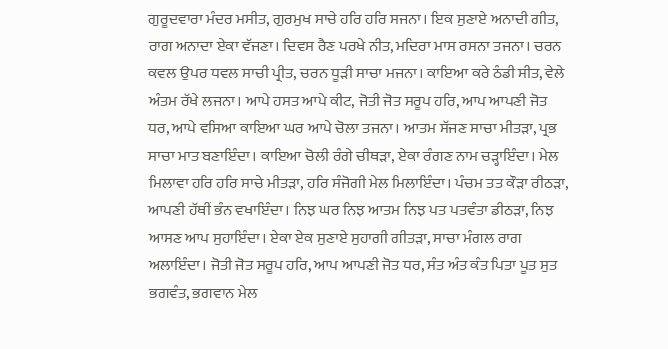ਗੁਰੂਦਵਾਰਾ ਮੰਦਰ ਮਸੀਤ, ਗੁਰਮੁਖ ਸਾਚੇ ਹਰਿ ਹਰਿ ਸਜਨਾ। ਇਕ ਸੁਣਾਏ ਅਨਾਦੀ ਗੀਤ, ਰਾਗ ਅਨਾਦਾ ਏਕਾ ਵੱਜਣਾ। ਦਿਵਸ ਰੈਣ ਪਰਖੇ ਨੀਤ, ਮਦਿਰਾ ਮਾਸ ਰਸਨਾ ਤਜਨਾ। ਚਰਨ ਕਵਲ ਉਪਰ ਧਵਲ ਸਾਚੀ ਪ੍ਰੀਤ, ਚਰਨ ਧੂੜੀ ਸਾਚਾ ਮਜਨਾ। ਕਾਇਆ ਕਰੇ ਠੰਡੀ ਸੀਤ, ਵੇਲੇ ਅੰਤਮ ਰੱਖੇ ਲਜਨਾ। ਆਪੇ ਹਸਤ ਆਪੇ ਕੀਟ, ਜੋਤੀ ਜੋਤ ਸਰੂਪ ਹਰਿ, ਆਪ ਆਪਣੀ ਜੋਤ ਧਰ, ਆਪੇ ਵਸਿਆ ਕਾਇਆ ਘਰ ਆਪੇ ਚੋਲਾ ਤਜਨਾ। ਆਤਮ ਸੱਜਣ ਸਾਚਾ ਮੀਤੜਾ, ਪ੍ਰਭ ਸਾਚਾ ਮਾਤ ਬਣਾਇੰਦਾ। ਕਾਇਆ ਚੋਲੀ ਰੰਗੇ ਚੀਥੜਾ, ਏਕਾ ਰੰਗਣ ਨਾਮ ਚੜ੍ਹਾਇੰਦਾ। ਮੇਲ ਮਿਲਾਵਾ ਹਰਿ ਹਰਿ ਸਾਚੇ ਮੀਤੜਾ, ਹਰਿ ਸੰਜੋਗੀ ਮੇਲ ਮਿਲਾਇੰਦਾ। ਪੰਚਮ ਤਤ ਕੌੜਾ ਰੀਠੜਾ, ਆਪਣੀ ਹੱਥੀਂ ਭੰਨ ਵਖਾਇੰਦਾ। ਨਿਝ ਘਰ ਨਿਝ ਆਤਮ ਨਿਝ ਪਤ ਪਤਵੰਤਾ ਡੀਠੜਾ, ਨਿਝ ਆਸਣ ਆਪ ਸੁਹਾਇੰਦਾ। ਏਕਾ ਏਕ ਸੁਣਾਏ ਸੁਹਾਗੀ ਗੀਤੜਾ, ਸਾਚਾ ਮੰਗਲ ਰਾਗ ਅਲਾਇੰਦਾ। ਜੋਤੀ ਜੋਤ ਸਰੂਪ ਹਰਿ, ਆਪ ਆਪਣੀ ਜੋਤ ਧਰ, ਸੰਤ ਅੰਤ ਕੰਤ ਪਿਤਾ ਪੂਤ ਸੁਤ ਭਗਵੰਤ, ਭਗਵਾਨ ਮੇਲ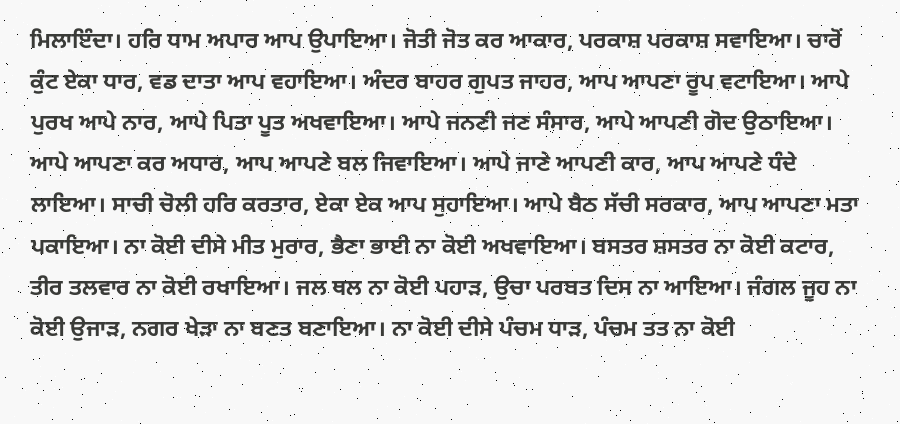ਮਿਲਾਇੰਦਾ। ਹਰਿ ਧਾਮ ਅਪਾਰ ਆਪ ਉਪਾਇਆ। ਜੋਤੀ ਜੋਤ ਕਰ ਆਕਾਰ, ਪਰਕਾਸ਼ ਪਰਕਾਸ਼ ਸਵਾਇਆ। ਚਾਰੋਂ ਕੁੰਟ ਏਕਾ ਧਾਰ, ਵਡ ਦਾਤਾ ਆਪ ਵਹਾਇਆ। ਅੰਦਰ ਬਾਹਰ ਗੁਪਤ ਜਾਹਰ, ਆਪ ਆਪਣਾ ਰੂਪ ਵਟਾਇਆ। ਆਪੇ ਪੁਰਖ ਆਪੇ ਨਾਰ, ਆਪੇ ਪਿਤਾ ਪੂਤ ਅਖਵਾਇਆ। ਆਪੇ ਜਨਣੀ ਜਣ ਸੰਸਾਰ, ਆਪੇ ਆਪਣੀ ਗੋਦ ਉਠਾਇਆ। ਆਪੇ ਆਪਣਾ ਕਰ ਅਧਾਰ, ਆਪ ਆਪਣੇ ਬਲ ਜਿਵਾਇਆ। ਆਪੇ ਜਾਣੇ ਆਪਣੀ ਕਾਰ, ਆਪ ਆਪਣੇ ਧੰਦੇ ਲਾਇਆ। ਸਾਚੀ ਚੋਲੀ ਹਰਿ ਕਰਤਾਰ, ਏਕਾ ਏਕ ਆਪ ਸੁਹਾਇਆ। ਆਪੇ ਬੈਠ ਸੱਚੀ ਸਰਕਾਰ, ਆਪ ਆਪਣਾ ਮਤਾ ਪਕਾਇਆ। ਨਾ ਕੋਈ ਦੀਸੇ ਮੀਤ ਮੁਰਾਰ, ਭੈਣਾ ਭਾਈ ਨਾ ਕੋਈ ਅਖਵਾਇਆ। ਬਸਤਰ ਸ਼ਸਤਰ ਨਾ ਕੋਈ ਕਟਾਰ, ਤੀਰ ਤਲਵਾਰ ਨਾ ਕੋਈ ਰਖਾਇਆ। ਜਲ ਥਲ ਨਾ ਕੋਈ ਪਹਾੜ, ਉਚਾ ਪਰਬਤ ਦਿਸ ਨਾ ਆਇਆ। ਜੰਗਲ ਜੂਹ ਨਾ ਕੋਈ ਉਜਾੜ, ਨਗਰ ਖੇੜਾ ਨਾ ਬਣਤ ਬਣਾਇਆ। ਨਾ ਕੋਈ ਦੀਸੇ ਪੰਚਮ ਧਾੜ, ਪੰਚਮ ਤਤ ਨਾ ਕੋਈ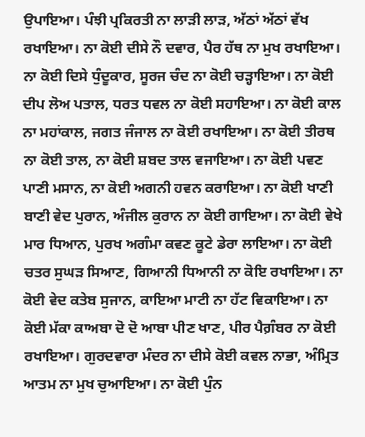ਉਪਾਇਆ। ਪੰਝੀ ਪ੍ਰਕਿਰਤੀ ਨਾ ਲਾੜੀ ਲਾੜ, ਅੱਠਾਂ ਅੱਠਾਂ ਵੱਖ ਰਖਾਇਆ। ਨਾ ਕੋਈ ਦੀਸੇ ਨੌ ਦਵਾਰ, ਪੈਰ ਹੱਥ ਨਾ ਮੁਖ ਰਖਾਇਆ। ਨਾ ਕੋਈ ਦਿਸੇ ਧੁੰਦੂਕਾਰ, ਸੂਰਜ ਚੰਦ ਨਾ ਕੋਈ ਚੜ੍ਹਾਇਆ। ਨਾ ਕੋਈ ਦੀਪ ਲੋਅ ਪਤਾਲ, ਧਰਤ ਧਵਲ ਨਾ ਕੋਈ ਸਹਾਇਆ। ਨਾ ਕੋਈ ਕਾਲ ਨਾ ਮਹਾਂਕਾਲ, ਜਗਤ ਜੰਜਾਲ ਨਾ ਕੋਈ ਰਖਾਇਆ। ਨਾ ਕੋਈ ਤੀਰਥ ਨਾ ਕੋਈ ਤਾਲ, ਨਾ ਕੋਈ ਸ਼ਬਦ ਤਾਲ ਵਜਾਇਆ। ਨਾ ਕੋਈ ਪਵਣ ਪਾਣੀ ਮਸਾਨ, ਨਾ ਕੋਈ ਅਗਨੀ ਹਵਨ ਕਰਾਇਆ। ਨਾ ਕੋਈ ਖਾਣੀ ਬਾਣੀ ਵੇਦ ਪੁਰਾਨ, ਅੰਜੀਲ ਕੁਰਾਨ ਨਾ ਕੋਈ ਗਾਇਆ। ਨਾ ਕੋਈ ਵੇਖੇ ਮਾਰ ਧਿਆਨ, ਪੁਰਖ ਅਗੰਮਾ ਕਵਣ ਕੂਟੇ ਡੇਰਾ ਲਾਇਆ। ਨਾ ਕੋਈ ਚਤਰ ਸੁਘੜ ਸਿਆਣ, ਗਿਆਨੀ ਧਿਆਨੀ ਨਾ ਕੋਇ ਰਖਾਇਆ। ਨਾ ਕੋਈ ਵੇਦ ਕਤੇਬ ਸੁਜਾਨ, ਕਾਇਆ ਮਾਟੀ ਨਾ ਹੱਟ ਵਿਕਾਇਆ। ਨਾ ਕੋਈ ਮੱਕਾ ਕਾਅਬਾ ਦੋ ਦੋ ਆਬਾ ਪੀਣ ਖਾਣ, ਪੀਰ ਪੈਗ਼ੰਬਰ ਨਾ ਕੋਈ ਰਖਾਇਆ। ਗੁਰਦਵਾਰਾ ਮੰਦਰ ਨਾ ਦੀਸੇ ਕੋਈ ਕਵਲ ਨਾਭਾ, ਅੰਮ੍ਰਿਤ ਆਤਮ ਨਾ ਮੁਖ ਚੁਆਇਆ। ਨਾ ਕੋਈ ਪੁੰਨ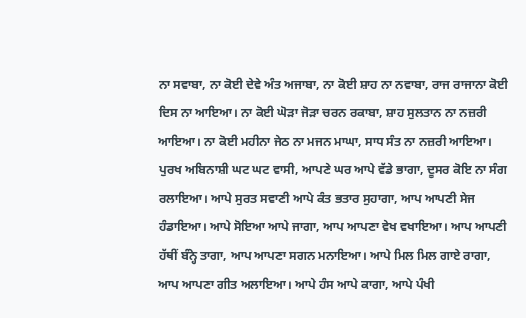ਨਾ ਸਵਾਬਾ, ਨਾ ਕੋਈ ਦੇਵੇ ਅੰਤ ਅਜਾਬਾ, ਨਾ ਕੋਈ ਸ਼ਾਹ ਨਾ ਨਵਾਬਾ, ਰਾਜ ਰਾਜਾਨਾ ਕੋਈ ਦਿਸ ਨਾ ਆਇਆ। ਨਾ ਕੋਈ ਘੋੜਾ ਜੋੜਾ ਚਰਨ ਰਕਾਬਾ, ਸ਼ਾਹ ਸੁਲਤਾਨ ਨਾ ਨਜ਼ਰੀ ਆਇਆ। ਨਾ ਕੋਈ ਮਹੀਨਾ ਜੇਠ ਨਾ ਮਜਨ ਮਾਘਾ, ਸਾਧ ਸੰਤ ਨਾ ਨਜ਼ਰੀ ਆਇਆ। ਪੁਰਖ ਅਬਿਨਾਸ਼ੀ ਘਟ ਘਟ ਵਾਸੀ, ਆਪਣੇ ਘਰ ਆਪੇ ਵੱਡੇ ਭਾਗਾ, ਦੂਸਰ ਕੋਇ ਨਾ ਸੰਗ ਰਲਾਇਆ। ਆਪੇ ਸੁਰਤ ਸਵਾਣੀ ਆਪੇ ਕੰਤ ਭਤਾਰ ਸੁਹਾਗਾ, ਆਪ ਆਪਣੀ ਸੇਜ ਹੰਡਾਇਆ। ਆਪੇ ਸੋਇਆ ਆਪੇ ਜਾਗਾ, ਆਪ ਆਪਣਾ ਵੇਖ ਵਖਾਇਆ। ਆਪ ਆਪਣੀ ਹੱਥੀਂ ਬੰਨ੍ਹੇ ਤਾਗਾ, ਆਪ ਆਪਣਾ ਸਗਨ ਮਨਾਇਆ। ਆਪੇ ਮਿਲ ਮਿਲ ਗਾਏ ਰਾਗਾ, ਆਪ ਆਪਣਾ ਗੀਤ ਅਲਾਇਆ। ਆਪੇ ਹੰਸ ਆਪੇ ਕਾਗਾ, ਆਪੇ ਪੰਖੀ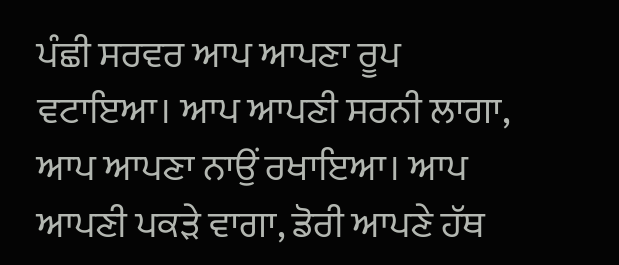ਪੰਛੀ ਸਰਵਰ ਆਪ ਆਪਣਾ ਰੂਪ ਵਟਾਇਆ। ਆਪ ਆਪਣੀ ਸਰਨੀ ਲਾਗਾ, ਆਪ ਆਪਣਾ ਨਾਉਂ ਰਖਾਇਆ। ਆਪ ਆਪਣੀ ਪਕੜੇ ਵਾਗਾ, ਡੋਰੀ ਆਪਣੇ ਹੱਥ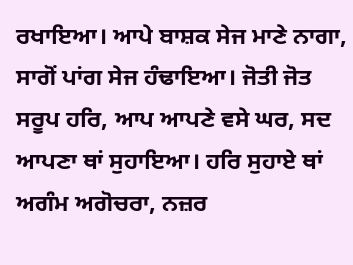ਰਖਾਇਆ। ਆਪੇ ਬਾਸ਼ਕ ਸੇਜ ਮਾਣੇ ਨਾਗਾ, ਸਾਗੋਂ ਪਾਂਗ ਸੇਜ ਹੰਢਾਇਆ। ਜੋਤੀ ਜੋਤ ਸਰੂਪ ਹਰਿ, ਆਪ ਆਪਣੇ ਵਸੇ ਘਰ, ਸਦ ਆਪਣਾ ਥਾਂ ਸੁਹਾਇਆ। ਹਰਿ ਸੁਹਾਏ ਥਾਂ ਅਗੰਮ ਅਗੋਚਰਾ, ਨਜ਼ਰ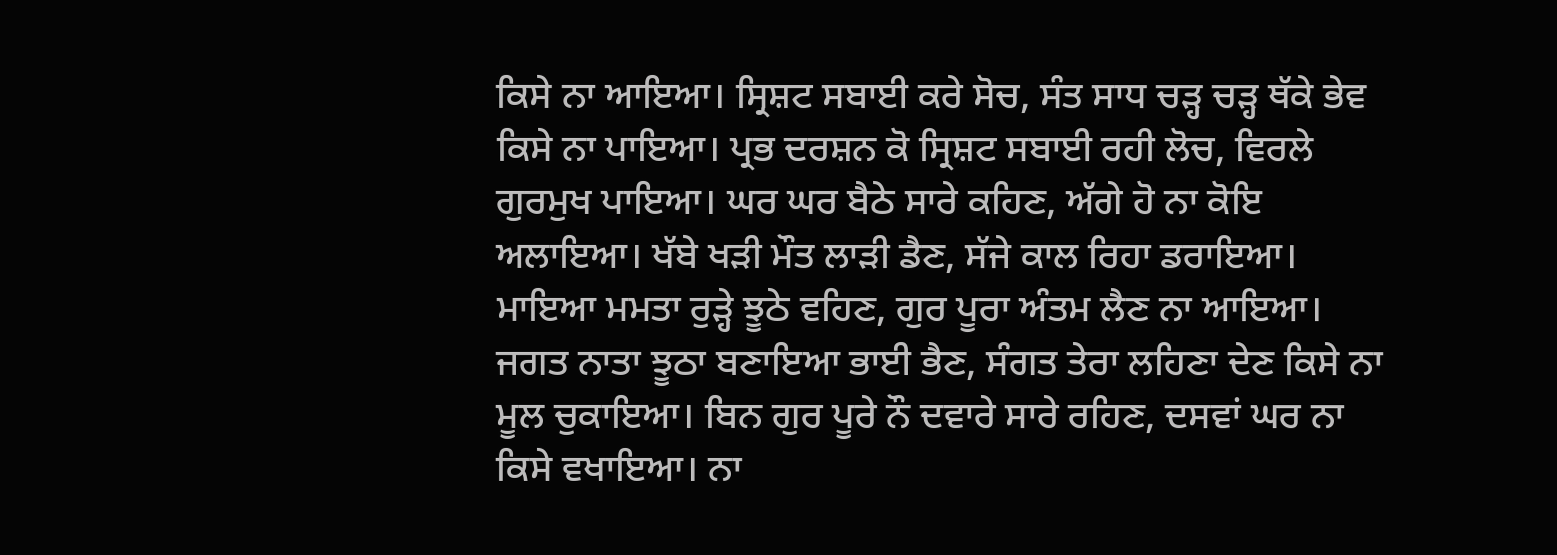ਕਿਸੇ ਨਾ ਆਇਆ। ਸ੍ਰਿਸ਼ਟ ਸਬਾਈ ਕਰੇ ਸੋਚ, ਸੰਤ ਸਾਧ ਚੜ੍ਹ ਚੜ੍ਹ ਥੱਕੇ ਭੇਵ ਕਿਸੇ ਨਾ ਪਾਇਆ। ਪ੍ਰਭ ਦਰਸ਼ਨ ਕੋ ਸ੍ਰਿਸ਼ਟ ਸਬਾਈ ਰਹੀ ਲੋਚ, ਵਿਰਲੇ ਗੁਰਮੁਖ ਪਾਇਆ। ਘਰ ਘਰ ਬੈਠੇ ਸਾਰੇ ਕਹਿਣ, ਅੱਗੇ ਹੋ ਨਾ ਕੋਇ ਅਲਾਇਆ। ਖੱਬੇ ਖੜੀ ਮੌਤ ਲਾੜੀ ਡੈਣ, ਸੱਜੇ ਕਾਲ ਰਿਹਾ ਡਰਾਇਆ। ਮਾਇਆ ਮਮਤਾ ਰੁੜ੍ਹੇ ਝੂਠੇ ਵਹਿਣ, ਗੁਰ ਪੂਰਾ ਅੰਤਮ ਲੈਣ ਨਾ ਆਇਆ। ਜਗਤ ਨਾਤਾ ਝੂਠਾ ਬਣਾਇਆ ਭਾਈ ਭੈਣ, ਸੰਗਤ ਤੇਰਾ ਲਹਿਣਾ ਦੇਣ ਕਿਸੇ ਨਾ ਮੂਲ ਚੁਕਾਇਆ। ਬਿਨ ਗੁਰ ਪੂਰੇ ਨੌ ਦਵਾਰੇ ਸਾਰੇ ਰਹਿਣ, ਦਸਵਾਂ ਘਰ ਨਾ ਕਿਸੇ ਵਖਾਇਆ। ਨਾ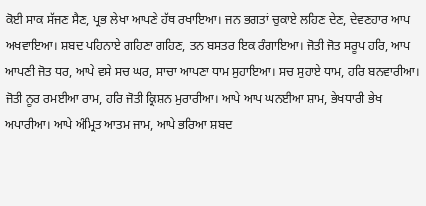ਕੋਈ ਸਾਕ ਸੱਜਣ ਸੈਣ, ਪ੍ਰਭ ਲੇਖਾ ਆਪਣੇ ਹੱਥ ਰਖਾਇਆ। ਜਨ ਭਗਤਾਂ ਚੁਕਾਏ ਲਹਿਣ ਦੇਣ, ਦੇਵਣਹਾਰ ਆਪ ਅਖਵਾਇਆ। ਸ਼ਬਦ ਪਹਿਨਾਏ ਗਹਿਣਾ ਗਹਿਣ, ਤਨ ਬਸਤਰ ਇਕ ਰੰਗਾਇਆ। ਜੋਤੀ ਜੋਤ ਸਰੂਪ ਹਰਿ, ਆਪ ਆਪਣੀ ਜੋਤ ਧਰ, ਆਪੇ ਵਸੇ ਸਚ ਘਰ, ਸਾਚਾ ਆਪਣਾ ਧਾਮ ਸੁਹਾਇਆ। ਸਚ ਸੁਹਾਏ ਧਾਮ, ਹਰਿ ਬਨਵਾਰੀਆ। ਜੋਤੀ ਨੂਰ ਰਮਈਆ ਰਾਮ, ਹਰਿ ਜੋਤੀ ਕ੍ਰਿਸ਼ਨ ਮੁਰਾਰੀਆ। ਆਪੇ ਆਪ ਘਨਈਆ ਸ਼ਾਮ, ਭੇਖਧਾਰੀ ਭੇਖ ਅਪਾਰੀਆ। ਆਪੇ ਅੰਮ੍ਰਿਤ ਆਤਮ ਜਾਮ, ਆਪੇ ਭਰਿਆ ਸ਼ਬਦ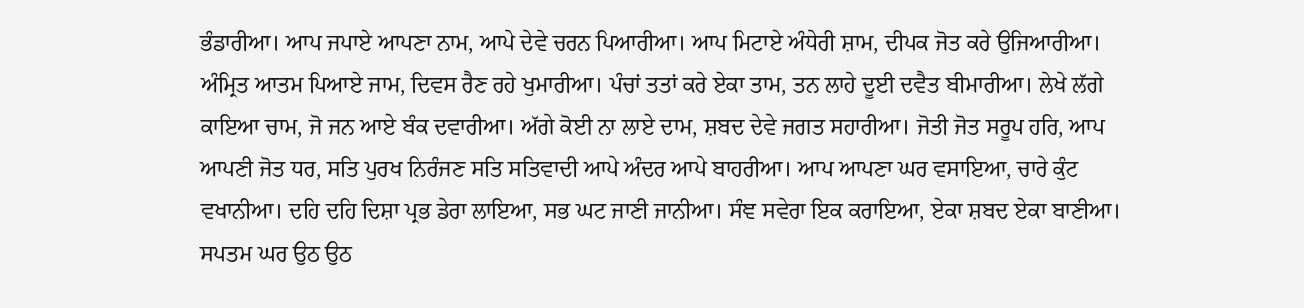ਭੰਡਾਰੀਆ। ਆਪ ਜਪਾਏ ਆਪਣਾ ਨਾਮ, ਆਪੇ ਦੇਵੇ ਚਰਨ ਪਿਆਰੀਆ। ਆਪ ਮਿਟਾਏ ਅੰਧੇਰੀ ਸ਼ਾਮ, ਦੀਪਕ ਜੋਤ ਕਰੇ ਉਜਿਆਰੀਆ। ਅੰਮ੍ਰਿਤ ਆਤਮ ਪਿਆਏ ਜਾਮ, ਦਿਵਸ ਰੈਣ ਰਹੇ ਖੁਮਾਰੀਆ। ਪੰਚਾਂ ਤਤਾਂ ਕਰੇ ਏਕਾ ਤਾਮ, ਤਨ ਲਾਹੇ ਦੂਈ ਦਵੈਤ ਬੀਮਾਰੀਆ। ਲੇਖੇ ਲੱਗੇ ਕਾਇਆ ਚਾਮ, ਜੋ ਜਨ ਆਏ ਬੰਕ ਦਵਾਰੀਆ। ਅੱਗੇ ਕੋਈ ਨਾ ਲਾਏ ਦਾਮ, ਸ਼ਬਦ ਦੇਵੇ ਜਗਤ ਸਹਾਰੀਆ। ਜੋਤੀ ਜੋਤ ਸਰੂਪ ਹਰਿ, ਆਪ ਆਪਣੀ ਜੋਤ ਧਰ, ਸਤਿ ਪੁਰਖ ਨਿਰੰਜਣ ਸਤਿ ਸਤਿਵਾਦੀ ਆਪੇ ਅੰਦਰ ਆਪੇ ਬਾਹਰੀਆ। ਆਪ ਆਪਣਾ ਘਰ ਵਸਾਇਆ, ਚਾਰੇ ਕੁੰਟ ਵਖਾਨੀਆ। ਦਹਿ ਦਹਿ ਦਿਸ਼ਾ ਪ੍ਰਭ ਡੇਰਾ ਲਾਇਆ, ਸਭ ਘਟ ਜਾਣੀ ਜਾਨੀਆ। ਸੰਞ ਸਵੇਰਾ ਇਕ ਕਰਾਇਆ, ਏਕਾ ਸ਼ਬਦ ਏਕਾ ਬਾਣੀਆ। ਸਪਤਮ ਘਰ ਉਠ ਉਠ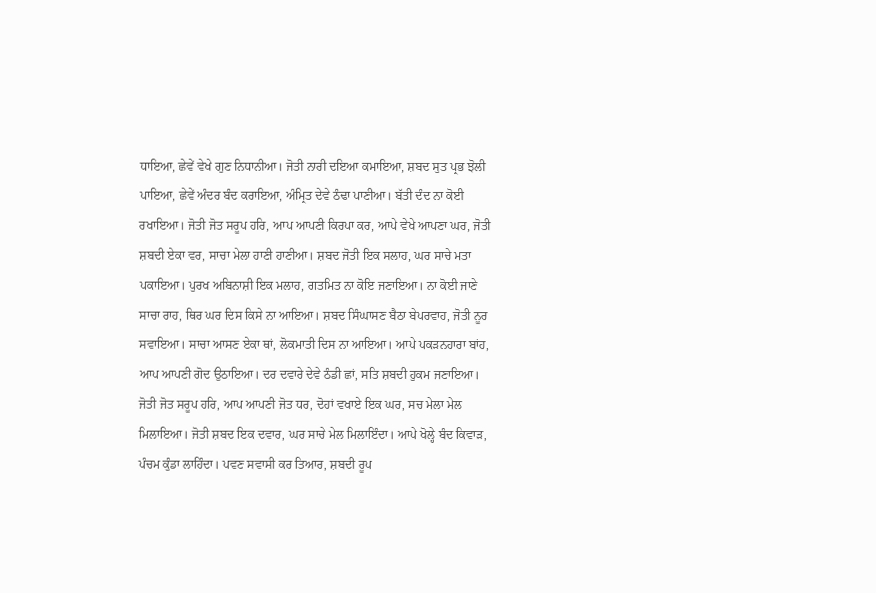ਧਾਇਆ, ਛੇਵੇਂ ਵੇਖੇ ਗੁਣ ਨਿਧਾਨੀਆ। ਜੋਤੀ ਨਾਰੀ ਦਇਆ ਕਮਾਇਆ, ਸ਼ਬਦ ਸੁਤ ਪ੍ਰਭ ਝੋਲੀ ਪਾਇਆ, ਛੇਵੇਂ ਅੰਦਰ ਬੰਦ ਕਰਾਇਆ, ਅੰਮ੍ਰਿਤ ਦੇਵੇ ਠੰਢਾ ਪਾਣੀਆ। ਬੱਤੀ ਦੰਦ ਨਾ ਕੋਈ ਰਖਾਇਆ। ਜੋਤੀ ਜੋਤ ਸਰੂਪ ਹਰਿ, ਆਪ ਆਪਣੀ ਕਿਰਪਾ ਕਰ, ਆਪੇ ਵੇਖੇ ਆਪਣਾ ਘਰ, ਜੋਤੀ ਸ਼ਬਦੀ ਏਕਾ ਵਰ, ਸਾਚਾ ਮੇਲਾ ਹਾਣੀ ਹਾਣੀਆ। ਸ਼ਬਦ ਜੋਤੀ ਇਕ ਸਲਾਹ, ਘਰ ਸਾਚੇ ਮਤਾ ਪਕਾਇਆ। ਪੁਰਖ ਅਬਿਨਾਸ਼ੀ ਇਕ ਮਲਾਹ, ਗਤਮਿਤ ਨਾ ਕੋਇ ਜਣਾਇਆ। ਨਾ ਕੋਈ ਜਾਣੇ ਸਾਚਾ ਰਾਹ, ਥਿਰ ਘਰ ਦਿਸ ਕਿਸੇ ਨਾ ਆਇਆ। ਸ਼ਬਦ ਸਿੰਘਾਸਣ ਬੈਠਾ ਬੇਪਰਵਾਹ, ਜੋਤੀ ਨੂਰ ਸਵਾਇਆ। ਸਾਚਾ ਆਸਣ ਏਕਾ ਥਾਂ, ਲੋਕਮਾਤੀ ਦਿਸ ਨਾ ਆਇਆ। ਆਪੇ ਪਕੜਨਹਾਰਾ ਬਾਂਹ, ਆਪ ਆਪਣੀ ਗੋਦ ਉਠਾਇਆ। ਦਰ ਦਵਾਰੇ ਦੇਵੇ ਠੰਡੀ ਛਾਂ, ਸਤਿ ਸ਼ਬਦੀ ਹੁਕਮ ਜਣਾਇਆ। ਜੋਤੀ ਜੋਤ ਸਰੂਪ ਹਰਿ, ਆਪ ਆਪਣੀ ਜੋਤ ਧਰ, ਦੋਹਾਂ ਵਖਾਏ ਇਕ ਘਰ, ਸਚ ਮੇਲਾ ਮੇਲ ਮਿਲਾਇਆ। ਜੋਤੀ ਸ਼ਬਦ ਇਕ ਦਵਾਰ, ਘਰ ਸਾਚੇ ਮੇਲ ਮਿਲਾਇੰਦਾ। ਆਪੇ ਖੋਲ੍ਹੇ ਬੰਦ ਕਿਵਾੜ, ਪੰਚਮ ਕੁੰਡਾ ਲਾਹਿੰਦਾ। ਪਵਣ ਸਵਾਸੀ ਕਰ ਤਿਆਰ, ਸ਼ਬਦੀ ਰੂਪ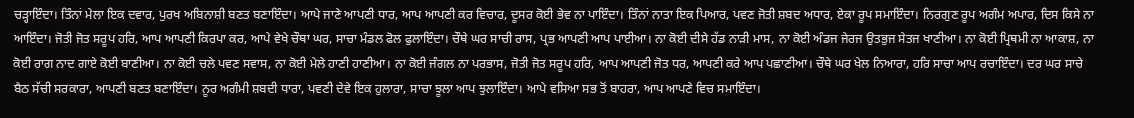ਚੜ੍ਹਾਇੰਦਾ। ਤਿੰਨਾਂ ਮੇਲਾ ਇਕ ਦਵਾਰ, ਪੁਰਖ ਅਬਿਨਾਸ਼ੀ ਬਣਤ ਬਣਾਇੰਦਾ। ਆਪੇ ਜਾਣੇ ਆਪਣੀ ਧਾਰ, ਆਪ ਆਪਣੀ ਕਰ ਵਿਚਾਰ, ਦੂਸਰ ਕੋਈ ਭੇਵ ਨਾ ਪਾਇੰਦਾ। ਤਿੰਨਾਂ ਨਾਤਾ ਇਕ ਪਿਆਰ, ਪਵਣ ਜੋਤੀ ਸ਼ਬਦ ਅਧਾਰ, ਏਕਾ ਰੂਪ ਸਮਾਇੰਦਾ। ਨਿਰਗੁਣ ਰੂਪ ਅਗੰਮ ਅਪਾਰ, ਦਿਸ ਕਿਸੇ ਨਾ ਆਇੰਦਾ। ਜੋਤੀ ਜੋਤ ਸਰੂਪ ਹਰਿ, ਆਪ ਆਪਣੀ ਕਿਰਪਾ ਕਰ, ਆਪੇ ਵੇਖੇ ਚੌਥਾ ਘਰ, ਸਾਚਾ ਮੰਡਲ ਫੋਲ ਫੁਲਾਇੰਦਾ। ਚੌਥੇ ਘਰ ਸਾਚੀ ਰਾਸ, ਪ੍ਰਭ ਆਪਣੀ ਆਪ ਪਾਈਆ। ਨਾ ਕੋਈ ਦੀਸੇ ਹੱਡ ਨਾੜੀ ਮਾਸ, ਨਾ ਕੋਈ ਅੰਡਜ ਜੇਰਜ ਉਤਭੁਜ ਸੇਤਜ ਖਾਣੀਆ। ਨਾ ਕੋਈ ਪ੍ਰਿਥਮੀ ਨਾ ਆਕਾਸ਼, ਨਾ ਕੋਈ ਰਾਗ ਨਾਦ ਗਾਏ ਕੋਈ ਬਾਣੀਆ। ਨਾ ਕੋਈ ਚਲੇ ਪਵਣ ਸਵਾਸ, ਨਾ ਕੋਈ ਮੇਲੇ ਹਾਣੀ ਹਾਣੀਆ। ਨਾ ਕੋਈ ਜੰਗਲ ਨਾ ਪਰਭਾਸ, ਜੋਤੀ ਜੋਤ ਸਰੂਪ ਹਰਿ, ਆਪ ਆਪਣੀ ਜੋਤ ਧਰ, ਆਪਣੀ ਕਰੇ ਆਪ ਪਛਾਣੀਆ। ਚੌਥੇ ਘਰ ਖੇਲ ਨਿਆਰਾ, ਹਰਿ ਸਾਚਾ ਆਪ ਰਚਾਇੰਦਾ। ਦਰ ਘਰ ਸਾਚੇ ਬੈਠ ਸੱਚੀ ਸਰਕਾਰਾ, ਆਪਣੀ ਬਣਤ ਬਣਾਇੰਦਾ। ਨੂਰ ਅਗੰਮੀ ਸ਼ਬਦੀ ਧਾਰਾ, ਪਵਣੀ ਦੇਵੇ ਇਕ ਹੁਲਾਰਾ, ਸਾਚਾ ਝੂਲਾ ਆਪ ਝੁਲਾਇੰਦਾ। ਆਪੇ ਵਸਿਆ ਸਭ ਤੋਂ ਬਾਹਰਾ, ਆਪ ਆਪਣੇ ਵਿਚ ਸਮਾਇੰਦਾ।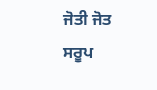ਜੋਤੀ ਜੋਤ ਸਰੂਪ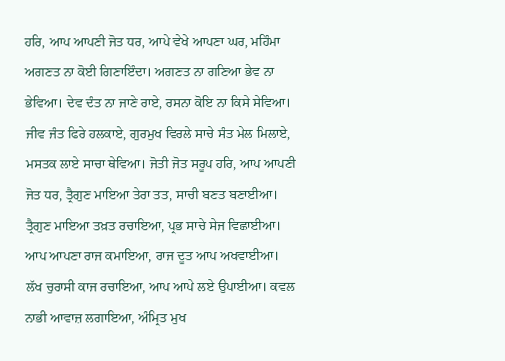ਹਰਿ, ਆਪ ਆਪਣੀ ਜੋਤ ਧਰ, ਆਪੇ ਵੇਖੇ ਆਪਣਾ ਘਰ, ਮਹਿੰਮਾ ਅਗਣਤ ਨਾ ਕੋਈ ਗਿਣਾਇੰਦਾ। ਅਗਣਤ ਨਾ ਗਣਿਆ ਭੇਵ ਨਾ ਭੇਵਿਆ। ਦੇਵ ਦੰਤ ਨਾ ਜਾਣੇ ਰਾਏ, ਰਸਨਾ ਕੋਇ ਨਾ ਕਿਸੇ ਸੇਵਿਆ। ਜੀਵ ਜੰਤ ਫਿਰੇ ਹਲਕਾਏ, ਗੁਰਮੁਖ ਵਿਰਲੇ ਸਾਚੇ ਸੰਤ ਮੇਲ ਮਿਲਾਏ, ਮਸਤਕ ਲਾਏ ਸਾਚਾ ਥੇਵਿਆ। ਜੋਤੀ ਜੋਤ ਸਰੂਪ ਹਰਿ, ਆਪ ਆਪਣੀ ਜੋਤ ਧਰ, ਤ੍ਰੈਗੁਣ ਮਾਇਆ ਤੇਰਾ ਤਤ, ਸਾਚੀ ਬਣਤ ਬਣਾਈਆ। ਤ੍ਰੈਗੁਣ ਮਾਇਆ ਤਖ਼ਤ ਰਚਾਇਆ, ਪ੍ਰਭ ਸਾਚੇ ਸੇਜ ਵਿਛਾਈਆ। ਆਪ ਆਪਣਾ ਰਾਜ ਕਮਾਇਆ, ਰਾਜ ਦੂਤ ਆਪ ਅਖਵਾਈਆ। ਲੱਖ ਚੁਰਾਸੀ ਕਾਜ ਰਚਾਇਆ, ਆਪ ਆਪੇ ਲਏ ਉਪਾਈਆ। ਕਵਲ ਨਾਭੀ ਆਵਾਜ਼ ਲਗਾਇਆ, ਅੰਮ੍ਰਿਤ ਮੁਖ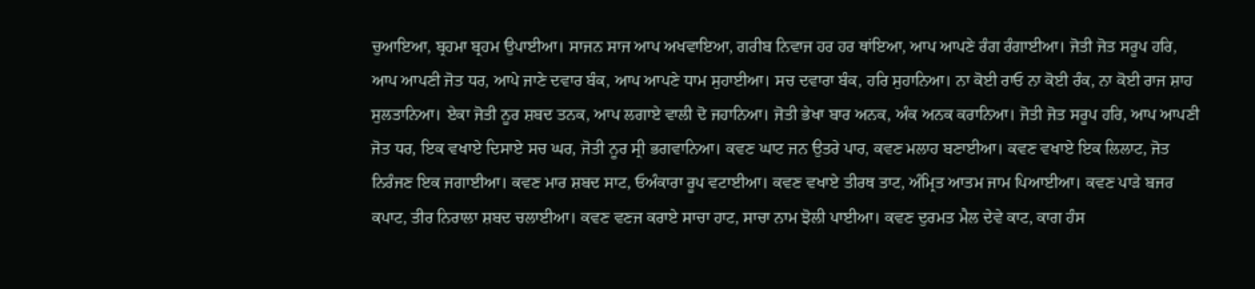ਚੁਆਇਆ, ਬ੍ਰਹਮਾ ਬ੍ਰਹਮ ਉਪਾਈਆ। ਸਾਜਨ ਸਾਜ ਆਪ ਅਖਵਾਇਆ, ਗਰੀਬ ਨਿਵਾਜ ਹਰ ਹਰ ਥਾਂਇਆ, ਆਪ ਆਪਣੇ ਰੰਗ ਰੰਗਾਈਆ। ਜੋਤੀ ਜੋਤ ਸਰੂਪ ਹਰਿ, ਆਪ ਆਪਣੀ ਜੋਤ ਧਰ, ਆਪੇ ਜਾਣੇ ਦਵਾਰ ਬੰਕ, ਆਪ ਆਪਣੇ ਧਾਮ ਸੁਹਾਈਆ। ਸਚ ਦਵਾਰਾ ਬੰਕ, ਹਰਿ ਸੁਹਾਨਿਆ। ਨਾ ਕੋਈ ਰਾਓ ਨਾ ਕੋਈ ਰੰਕ, ਨਾ ਕੋਈ ਰਾਜ ਸ਼ਾਹ ਸੁਲਤਾਨਿਆ। ਏਕਾ ਜੋਤੀ ਨੂਰ ਸ਼ਬਦ ਤਨਕ, ਆਪ ਲਗਾਏ ਵਾਲੀ ਦੋ ਜਹਾਨਿਆ। ਜੋਤੀ ਭੇਖਾ ਬਾਰ ਅਨਕ, ਅੰਕ ਅਨਕ ਕਰਾਨਿਆ। ਜੋਤੀ ਜੋਤ ਸਰੂਪ ਹਰਿ, ਆਪ ਆਪਣੀ ਜੋਤ ਧਰ, ਇਕ ਵਖਾਏ ਦਿਸਾਏ ਸਚ ਘਰ, ਜੋਤੀ ਨੂਰ ਸ੍ਰੀ ਭਗਵਾਨਿਆ। ਕਵਣ ਘਾਟ ਜਨ ਉਤਰੇ ਪਾਰ, ਕਵਣ ਮਲਾਹ ਬਣਾਈਆ। ਕਵਣ ਵਖਾਏ ਇਕ ਲਿਲਾਟ, ਜੋਤ ਨਿਰੰਜਣ ਇਕ ਜਗਾਈਆ। ਕਵਣ ਮਾਰ ਸ਼ਬਦ ਸਾਟ, ਓਅੰਕਾਰਾ ਰੂਪ ਵਟਾਈਆ। ਕਵਣ ਵਖਾਏ ਤੀਰਥ ਤਾਟ, ਅੰਮ੍ਰਿਤ ਆਤਮ ਜਾਮ ਪਿਆਈਆ। ਕਵਣ ਪਾੜੇ ਬਜਰ ਕਪਾਟ, ਤੀਰ ਨਿਰਾਲਾ ਸ਼ਬਦ ਚਲਾਈਆ। ਕਵਣ ਵਣਜ ਕਰਾਏ ਸਾਚਾ ਹਾਟ, ਸਾਚਾ ਨਾਮ ਝੋਲੀ ਪਾਈਆ। ਕਵਣ ਦੁਰਮਤ ਮੈਲ ਦੇਵੇ ਕਾਟ, ਕਾਗ ਹੰਸ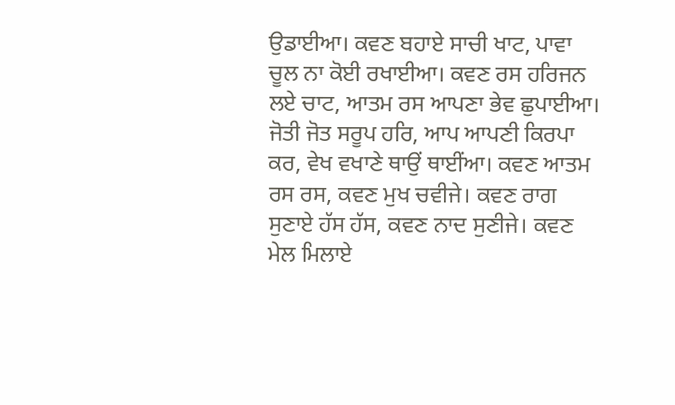ਉਡਾਈਆ। ਕਵਣ ਬਹਾਏ ਸਾਚੀ ਖਾਟ, ਪਾਵਾ ਚੂਲ ਨਾ ਕੋਈ ਰਖਾਈਆ। ਕਵਣ ਰਸ ਹਰਿਜਨ ਲਏ ਚਾਟ, ਆਤਮ ਰਸ ਆਪਣਾ ਭੇਵ ਛੁਪਾਈਆ। ਜੋਤੀ ਜੋਤ ਸਰੂਪ ਹਰਿ, ਆਪ ਆਪਣੀ ਕਿਰਪਾ ਕਰ, ਵੇਖ ਵਖਾਣੇ ਥਾਉਂ ਥਾਈਂਆ। ਕਵਣ ਆਤਮ ਰਸ ਰਸ, ਕਵਣ ਮੁਖ ਚਵੀਜੇ। ਕਵਣ ਰਾਗ ਸੁਣਾਏ ਹੱਸ ਹੱਸ, ਕਵਣ ਨਾਦ ਸੁਣੀਜੇ। ਕਵਣ ਮੇਲ ਮਿਲਾਏ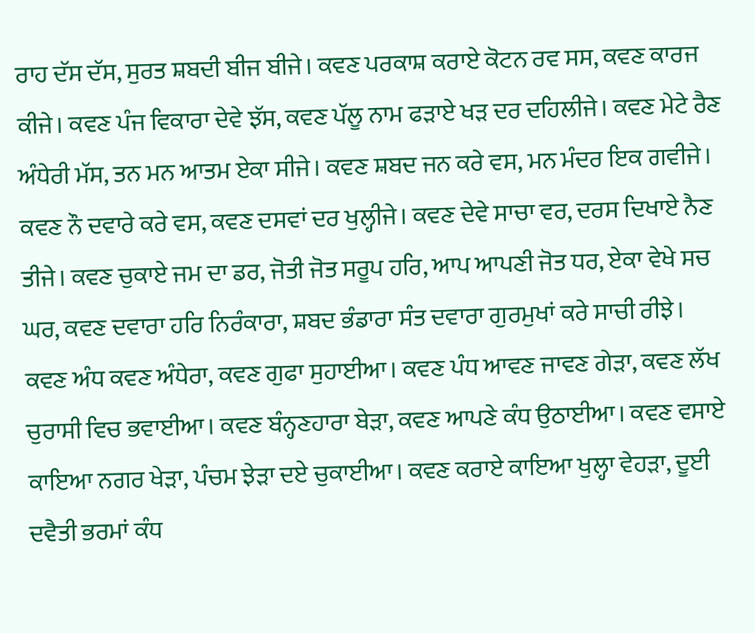ਰਾਹ ਦੱਸ ਦੱਸ, ਸੁਰਤ ਸ਼ਬਦੀ ਬੀਜ ਬੀਜੇ। ਕਵਣ ਪਰਕਾਸ਼ ਕਰਾਏ ਕੋਟਨ ਰਵ ਸਸ, ਕਵਣ ਕਾਰਜ ਕੀਜੇ। ਕਵਣ ਪੰਜ ਵਿਕਾਰਾ ਦੇਵੇ ਝੱਸ, ਕਵਣ ਪੱਲੂ ਨਾਮ ਫੜਾਏ ਖੜ ਦਰ ਦਹਿਲੀਜੇ। ਕਵਣ ਮੇਟੇ ਰੈਣ ਅੰਧੇਰੀ ਮੱਸ, ਤਨ ਮਨ ਆਤਮ ਏਕਾ ਸੀਜੇ। ਕਵਣ ਸ਼ਬਦ ਜਨ ਕਰੇ ਵਸ, ਮਨ ਮੰਦਰ ਇਕ ਗਵੀਜੇ। ਕਵਣ ਨੌ ਦਵਾਰੇ ਕਰੇ ਵਸ, ਕਵਣ ਦਸਵਾਂ ਦਰ ਖੁਲ੍ਹੀਜੇ। ਕਵਣ ਦੇਵੇ ਸਾਚਾ ਵਰ, ਦਰਸ ਦਿਖਾਏ ਨੈਣ ਤੀਜੇ। ਕਵਣ ਚੁਕਾਏ ਜਮ ਦਾ ਡਰ, ਜੋਤੀ ਜੋਤ ਸਰੂਪ ਹਰਿ, ਆਪ ਆਪਣੀ ਜੋਤ ਧਰ, ਏਕਾ ਵੇਖੇ ਸਚ ਘਰ, ਕਵਣ ਦਵਾਰਾ ਹਰਿ ਨਿਰੰਕਾਰਾ, ਸ਼ਬਦ ਭੰਡਾਰਾ ਸੰਤ ਦਵਾਰਾ ਗੁਰਮੁਖਾਂ ਕਰੇ ਸਾਚੀ ਰੀਝੇ। ਕਵਣ ਅੰਧ ਕਵਣ ਅੰਧੇਰਾ, ਕਵਣ ਗੁਫਾ ਸੁਹਾਈਆ। ਕਵਣ ਪੰਧ ਆਵਣ ਜਾਵਣ ਗੇੜਾ, ਕਵਣ ਲੱਖ ਚੁਰਾਸੀ ਵਿਚ ਭਵਾਈਆ। ਕਵਣ ਬੰਨ੍ਹਣਹਾਰਾ ਬੇੜਾ, ਕਵਣ ਆਪਣੇ ਕੰਧ ਉਠਾਈਆ। ਕਵਣ ਵਸਾਏ ਕਾਇਆ ਨਗਰ ਖੇੜਾ, ਪੰਚਮ ਝੇੜਾ ਦਏ ਚੁਕਾਈਆ। ਕਵਣ ਕਰਾਏ ਕਾਇਆ ਖੁਲ੍ਹਾ ਵੇਹੜਾ, ਦੂਈ ਦਵੈਤੀ ਭਰਮਾਂ ਕੰਧ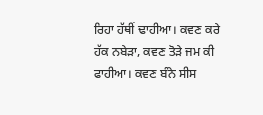ਰਿਹਾ ਹੱਥੀਂ ਢਾਹੀਆ। ਕਵਣ ਕਰੇ ਹੱਕ ਨਬੇੜਾ, ਕਵਣ ਤੋੜੇ ਜਮ ਕੀ ਫਾਹੀਆ। ਕਵਣ ਬੰਨੇ ਸੀਸ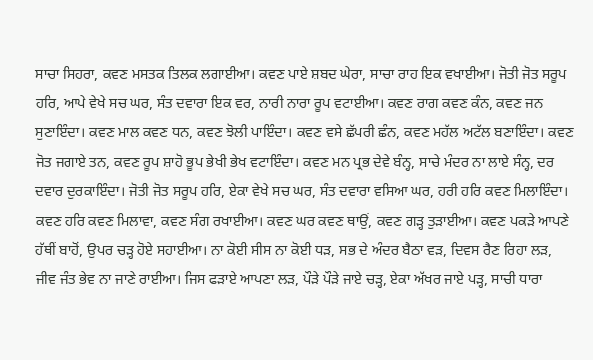ਸਾਚਾ ਸਿਹਰਾ, ਕਵਣ ਮਸਤਕ ਤਿਲਕ ਲਗਾਈਆ। ਕਵਣ ਪਾਏ ਸ਼ਬਦ ਘੇਰਾ, ਸਾਚਾ ਰਾਹ ਇਕ ਵਖਾਈਆ। ਜੋਤੀ ਜੋਤ ਸਰੂਪ ਹਰਿ, ਆਪੇ ਵੇਖੇ ਸਚ ਘਰ, ਸੰਤ ਦਵਾਰਾ ਇਕ ਵਰ, ਨਾਰੀ ਨਾਰਾ ਰੂਪ ਵਟਾਈਆ। ਕਵਣ ਰਾਗ ਕਵਣ ਕੰਨ, ਕਵਣ ਜਨ ਸੁਣਾਇੰਦਾ। ਕਵਣ ਮਾਲ ਕਵਣ ਧਨ, ਕਵਣ ਝੋਲੀ ਪਾਇੰਦਾ। ਕਵਣ ਵਸੇ ਛੱਪਰੀ ਛੰਨ, ਕਵਣ ਮਹੱਲ ਅਟੱਲ ਬਣਾਇੰਦਾ। ਕਵਣ ਜੋਤ ਜਗਾਏ ਤਨ, ਕਵਣ ਰੂਪ ਸ਼ਾਹੋ ਭੂਪ ਭੇਖੀ ਭੇਖ ਵਟਾਇੰਦਾ। ਕਵਣ ਮਨ ਪ੍ਰਭ ਦੇਵੇ ਬੰਨ੍ਹ, ਸਾਚੇ ਮੰਦਰ ਨਾ ਲਾਏ ਸੰਨ੍ਹ, ਦਰ ਦਵਾਰ ਦੁਰਕਾਇੰਦਾ। ਜੋਤੀ ਜੋਤ ਸਰੂਪ ਹਰਿ, ਏਕਾ ਵੇਖੇ ਸਚ ਘਰ, ਸੰਤ ਦਵਾਰਾ ਵਸਿਆ ਘਰ, ਹਰੀ ਹਰਿ ਕਵਣ ਮਿਲਾਇੰਦਾ। ਕਵਣ ਹਰਿ ਕਵਣ ਮਿਲਾਵਾ, ਕਵਣ ਸੰਗ ਰਖਾਈਆ। ਕਵਣ ਘਰ ਕਵਣ ਥਾਉਂ, ਕਵਣ ਗੜ੍ਹ ਤੁੜਾਈਆ। ਕਵਣ ਪਕੜੇ ਆਪਣੇ ਹੱਥੀਂ ਬਾਹੋਂ, ਉਪਰ ਚੜ੍ਹ ਹੋਏ ਸਹਾਈਆ। ਨਾ ਕੋਈ ਸੀਸ ਨਾ ਕੋਈ ਧੜ, ਸਭ ਦੇ ਅੰਦਰ ਬੈਠਾ ਵੜ, ਦਿਵਸ ਰੈਣ ਰਿਹਾ ਲੜ, ਜੀਵ ਜੰਤ ਭੇਵ ਨਾ ਜਾਣੇ ਰਾਈਆ। ਜਿਸ ਫੜਾਏ ਆਪਣਾ ਲੜ, ਪੌੜੇ ਪੌੜੇ ਜਾਏ ਚੜ੍ਹ, ਏਕਾ ਅੱਖਰ ਜਾਏ ਪੜ੍ਹ, ਸਾਚੀ ਧਾਰਾ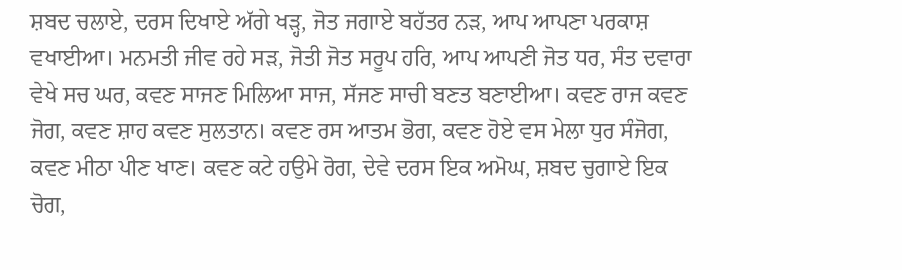ਸ਼ਬਦ ਚਲਾਏ, ਦਰਸ ਦਿਖਾਏ ਅੱਗੇ ਖੜ੍ਹ, ਜੋਤ ਜਗਾਏ ਬਹੱਤਰ ਨੜ, ਆਪ ਆਪਣਾ ਪਰਕਾਸ਼ ਵਖਾਈਆ। ਮਨਮਤੀ ਜੀਵ ਰਹੇ ਸੜ, ਜੋਤੀ ਜੋਤ ਸਰੂਪ ਹਰਿ, ਆਪ ਆਪਣੀ ਜੋਤ ਧਰ, ਸੰਤ ਦਵਾਰਾ ਵੇਖੇ ਸਚ ਘਰ, ਕਵਣ ਸਾਜਣ ਮਿਲਿਆ ਸਾਜ, ਸੱਜਣ ਸਾਚੀ ਬਣਤ ਬਣਾਈਆ। ਕਵਣ ਰਾਜ ਕਵਣ ਜੋਗ, ਕਵਣ ਸ਼ਾਹ ਕਵਣ ਸੁਲਤਾਨ। ਕਵਣ ਰਸ ਆਤਮ ਭੋਗ, ਕਵਣ ਹੋਏ ਵਸ ਮੇਲਾ ਧੁਰ ਸੰਜੋਗ, ਕਵਣ ਮੀਠਾ ਪੀਣ ਖਾਣ। ਕਵਣ ਕਟੇ ਹਉਮੇ ਰੋਗ, ਦੇਵੇ ਦਰਸ ਇਕ ਅਮੋਘ, ਸ਼ਬਦ ਚੁਗਾਏ ਇਕ ਚੋਗ,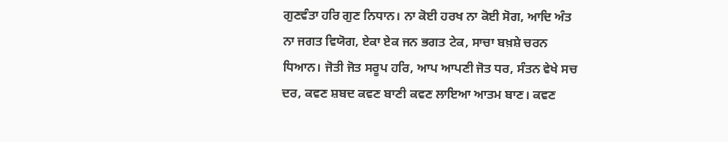ਗੁਣਵੰਤਾ ਹਰਿ ਗੁਣ ਨਿਧਾਨ। ਨਾ ਕੋਈ ਹਰਖ ਨਾ ਕੋਈ ਸੋਗ, ਆਦਿ ਅੰਤ ਨਾ ਜਗਤ ਵਿਯੋਗ, ਏਕਾ ਏਕ ਜਨ ਭਗਤ ਟੇਕ, ਸਾਚਾ ਬਖ਼ਸ਼ੇ ਚਰਨ ਧਿਆਨ। ਜੋਤੀ ਜੋਤ ਸਰੂਪ ਹਰਿ, ਆਪ ਆਪਣੀ ਜੋਤ ਧਰ, ਸੰਤਨ ਵੇਖੇ ਸਚ ਦਰ, ਕਵਣ ਸ਼ਬਦ ਕਵਣ ਬਾਣੀ ਕਵਣ ਲਾਇਆ ਆਤਮ ਬਾਣ। ਕਵਣ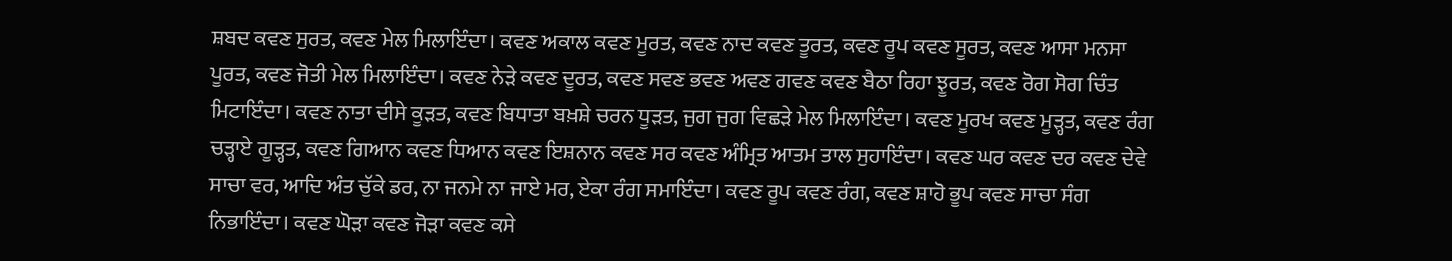ਸ਼ਬਦ ਕਵਣ ਸੁਰਤ, ਕਵਣ ਮੇਲ ਮਿਲਾਇੰਦਾ। ਕਵਣ ਅਕਾਲ ਕਵਣ ਮੂਰਤ, ਕਵਣ ਨਾਦ ਕਵਣ ਤੂਰਤ, ਕਵਣ ਰੂਪ ਕਵਣ ਸੂਰਤ, ਕਵਣ ਆਸਾ ਮਨਸਾ ਪੂਰਤ, ਕਵਣ ਜੋਤੀ ਮੇਲ ਮਿਲਾਇੰਦਾ। ਕਵਣ ਨੇੜੇ ਕਵਣ ਦੂਰਤ, ਕਵਣ ਸਵਣ ਭਵਣ ਅਵਣ ਗਵਣ ਕਵਣ ਬੈਠਾ ਰਿਹਾ ਝੂਰਤ, ਕਵਣ ਰੋਗ ਸੋਗ ਚਿੰਤ ਮਿਟਾਇੰਦਾ। ਕਵਣ ਨਾਤਾ ਦੀਸੇ ਕੂੜਤ, ਕਵਣ ਬਿਧਾਤਾ ਬਖ਼ਸ਼ੇ ਚਰਨ ਧੂੜਤ, ਜੁਗ ਜੁਗ ਵਿਛੜੇ ਮੇਲ ਮਿਲਾਇੰਦਾ। ਕਵਣ ਮੂਰਖ ਕਵਣ ਮੂੜ੍ਹਤ, ਕਵਣ ਰੰਗ ਚੜ੍ਹਾਏ ਗੂੜ੍ਹਤ, ਕਵਣ ਗਿਆਨ ਕਵਣ ਧਿਆਨ ਕਵਣ ਇਸ਼ਨਾਨ ਕਵਣ ਸਰ ਕਵਣ ਅੰਮ੍ਰਿਤ ਆਤਮ ਤਾਲ ਸੁਹਾਇੰਦਾ। ਕਵਣ ਘਰ ਕਵਣ ਦਰ ਕਵਣ ਦੇਵੇ ਸਾਚਾ ਵਰ, ਆਦਿ ਅੰਤ ਚੁੱਕੇ ਡਰ, ਨਾ ਜਨਮੇ ਨਾ ਜਾਏ ਮਰ, ਏਕਾ ਰੰਗ ਸਮਾਇੰਦਾ। ਕਵਣ ਰੂਪ ਕਵਣ ਰੰਗ, ਕਵਣ ਸ਼ਾਹੋ ਭੂਪ ਕਵਣ ਸਾਚਾ ਸੰਗ ਨਿਭਾਇੰਦਾ। ਕਵਣ ਘੋੜਾ ਕਵਣ ਜੋੜਾ ਕਵਣ ਕਸੇ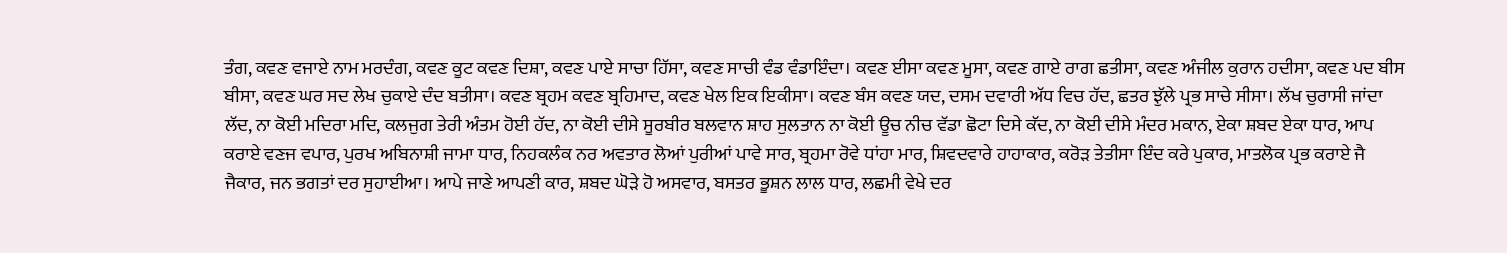ਤੰਗ, ਕਵਣ ਵਜਾਏ ਨਾਮ ਮਰਦੰਗ, ਕਵਣ ਕੂਟ ਕਵਣ ਦਿਸ਼ਾ, ਕਵਣ ਪਾਏ ਸਾਚਾ ਹਿੱਸਾ, ਕਵਣ ਸਾਚੀ ਵੰਡ ਵੰਡਾਇੰਦਾ। ਕਵਣ ਈਸਾ ਕਵਣ ਮੂਸਾ, ਕਵਣ ਗਾਏ ਰਾਗ ਛਤੀਸਾ, ਕਵਣ ਅੰਜੀਲ ਕੁਰਾਨ ਹਦੀਸਾ, ਕਵਣ ਪਦ ਬੀਸ ਬੀਸਾ, ਕਵਣ ਘਰ ਸਦ ਲੇਖ ਚੁਕਾਏ ਦੰਦ ਬਤੀਸਾ। ਕਵਣ ਬ੍ਰਹਮ ਕਵਣ ਬ੍ਰਹਿਮਾਦ, ਕਵਣ ਖੇਲ ਇਕ ਇਕੀਸਾ। ਕਵਣ ਬੰਸ ਕਵਣ ਯਦ, ਦਸਮ ਦਵਾਰੀ ਅੱਧ ਵਿਚ ਹੱਦ, ਛਤਰ ਝੁੱਲੇ ਪ੍ਰਭ ਸਾਚੇ ਸੀਸਾ। ਲੱਖ ਚੁਰਾਸੀ ਜਾਂਦਾ ਲੱਦ, ਨਾ ਕੋਈ ਮਦਿਰਾ ਮਦਿ, ਕਲਜੁਗ ਤੇਰੀ ਅੰਤਮ ਹੋਈ ਹੱਦ, ਨਾ ਕੋਈ ਦੀਸੇ ਸੂਰਬੀਰ ਬਲਵਾਨ ਸ਼ਾਹ ਸੁਲਤਾਨ ਨਾ ਕੋਈ ਊਚ ਨੀਚ ਵੱਡਾ ਛੋਟਾ ਦਿਸੇ ਕੱਦ, ਨਾ ਕੋਈ ਦੀਸੇ ਮੰਦਰ ਮਕਾਨ, ਏਕਾ ਸ਼ਬਦ ਏਕਾ ਧਾਰ, ਆਪ ਕਰਾਏ ਵਣਜ ਵਪਾਰ, ਪੁਰਖ ਅਬਿਨਾਸ਼ੀ ਜਾਮਾ ਧਾਰ, ਨਿਹਕਲੰਕ ਨਰ ਅਵਤਾਰ ਲੋਆਂ ਪੁਰੀਆਂ ਪਾਵੇ ਸਾਰ, ਬ੍ਰਹਮਾ ਰੋਵੇ ਧਾਂਹਾ ਮਾਰ, ਸ਼ਿਵਦਵਾਰੇ ਹਾਹਾਕਾਰ, ਕਰੋੜ ਤੇਤੀਸਾ ਇੰਦ ਕਰੇ ਪੁਕਾਰ, ਮਾਤਲੋਕ ਪ੍ਰਭ ਕਰਾਏ ਜੈ ਜੈਕਾਰ, ਜਨ ਭਗਤਾਂ ਦਰ ਸੁਹਾਈਆ। ਆਪੇ ਜਾਣੇ ਆਪਣੀ ਕਾਰ, ਸ਼ਬਦ ਘੋੜੇ ਹੋ ਅਸਵਾਰ, ਬਸਤਰ ਭੂਸ਼ਨ ਲਾਲ ਧਾਰ, ਲਛਮੀ ਵੇਖੇ ਦਰ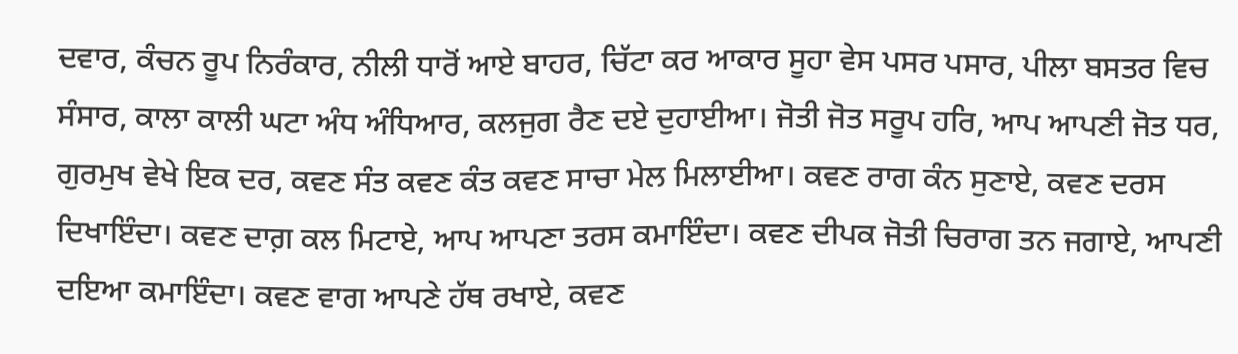ਦਵਾਰ, ਕੰਚਨ ਰੂਪ ਨਿਰੰਕਾਰ, ਨੀਲੀ ਧਾਰੋਂ ਆਏ ਬਾਹਰ, ਚਿੱਟਾ ਕਰ ਆਕਾਰ ਸੂਹਾ ਵੇਸ ਪਸਰ ਪਸਾਰ, ਪੀਲਾ ਬਸਤਰ ਵਿਚ ਸੰਸਾਰ, ਕਾਲਾ ਕਾਲੀ ਘਟਾ ਅੰਧ ਅੰਧਿਆਰ, ਕਲਜੁਗ ਰੈਣ ਦਏ ਦੁਹਾਈਆ। ਜੋਤੀ ਜੋਤ ਸਰੂਪ ਹਰਿ, ਆਪ ਆਪਣੀ ਜੋਤ ਧਰ, ਗੁਰਮੁਖ ਵੇਖੇ ਇਕ ਦਰ, ਕਵਣ ਸੰਤ ਕਵਣ ਕੰਤ ਕਵਣ ਸਾਚਾ ਮੇਲ ਮਿਲਾਈਆ। ਕਵਣ ਰਾਗ ਕੰਨ ਸੁਣਾਏ, ਕਵਣ ਦਰਸ ਦਿਖਾਇੰਦਾ। ਕਵਣ ਦਾਗ਼ ਕਲ ਮਿਟਾਏ, ਆਪ ਆਪਣਾ ਤਰਸ ਕਮਾਇੰਦਾ। ਕਵਣ ਦੀਪਕ ਜੋਤੀ ਚਿਰਾਗ ਤਨ ਜਗਾਏ, ਆਪਣੀ ਦਇਆ ਕਮਾਇੰਦਾ। ਕਵਣ ਵਾਗ ਆਪਣੇ ਹੱਥ ਰਖਾਏ, ਕਵਣ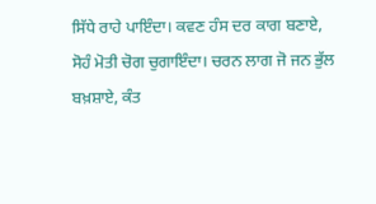ਸਿੱਧੇ ਰਾਹੇ ਪਾਇੰਦਾ। ਕਵਣ ਹੰਸ ਦਰ ਕਾਗ ਬਣਾਏ, ਸੋਹੰ ਮੋਤੀ ਚੋਗ ਚੁਗਾਇੰਦਾ। ਚਰਨ ਲਾਗ ਜੋ ਜਨ ਭੁੱਲ ਬਖ਼ਸ਼ਾਏ, ਕੰਤ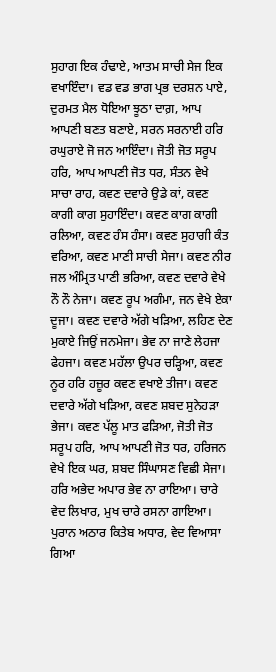ਸੁਹਾਗ ਇਕ ਹੰਢਾਏ, ਆਤਮ ਸਾਚੀ ਸੇਜ ਇਕ ਵਖਾਇੰਦਾ। ਵਡ ਵਡ ਭਾਗ ਪ੍ਰਭ ਦਰਸ਼ਨ ਪਾਏ, ਦੁਰਮਤ ਮੈਲ ਧੋਇਆ ਝੂਠਾ ਦਾਗ਼, ਆਪ ਆਪਣੀ ਬਣਤ ਬਣਾਏ, ਸਰਨ ਸਰਨਾਈ ਹਰਿ ਰਘੁਰਾਏ ਜੋ ਜਨ ਆਇੰਦਾ। ਜੋਤੀ ਜੋਤ ਸਰੂਪ ਹਰਿ, ਆਪ ਆਪਣੀ ਜੋਤ ਧਰ, ਸੰਤਨ ਵੇਖੇ ਸਾਚਾ ਰਾਹ, ਕਵਣ ਦਵਾਰੇ ਉਡੇ ਕਾਂ, ਕਵਣ ਕਾਗੀ ਕਾਗ ਸੁਹਾਇੰਦਾ। ਕਵਣ ਕਾਗ ਕਾਗੀ ਰਲਿਆ, ਕਵਣ ਹੰਸ ਹੰਸਾ। ਕਵਣ ਸੁਹਾਗੀ ਕੰਤ ਵਰਿਆ, ਕਵਣ ਮਾਣੀ ਸਾਚੀ ਸੇਜਾ। ਕਵਣ ਨੀਰ ਜਲ ਅੰਮ੍ਰਿਤ ਪਾਣੀ ਭਰਿਆ, ਕਵਣ ਦਵਾਰੇ ਵੇਖੇ ਨੌ ਨੌ ਨੇਜਾ। ਕਵਣ ਰੂਪ ਅਗੰਮਾ, ਜਨ ਵੇਖੇ ਏਕਾ ਦੂਜਾ। ਕਵਣ ਦਵਾਰੇ ਅੱਗੇ ਖੜਿਆ, ਲਹਿਣ ਦੇਣ ਮੁਕਾਏ ਜਿਉਂ ਜਨਮੇਜਾ। ਭੇਵ ਨਾ ਜਾਣੇ ਲੇਹਜਾ ਫੇਹਜਾ। ਕਵਣ ਮਹੱਲਾ ਉਪਰ ਚੜ੍ਹਿਆ, ਕਵਣ ਨੂਰ ਹਰਿ ਹਜ਼ੂਰ ਕਵਣ ਵਖਾਏ ਤੀਜਾ। ਕਵਣ ਦਵਾਰੇ ਅੱਗੇ ਖੜਿਆ, ਕਵਣ ਸ਼ਬਦ ਸੁਨੇਹੜਾ ਭੇਜਾ। ਕਵਣ ਪੱਲੂ ਮਾਤ ਫੜਿਆ, ਜੋਤੀ ਜੋਤ ਸਰੂਪ ਹਰਿ, ਆਪ ਆਪਣੀ ਜੋਤ ਧਰ, ਹਰਿਜਨ ਵੇਖੇ ਇਕ ਘਰ, ਸ਼ਬਦ ਸਿੰਘਾਸਣ ਵਿਛੀ ਸੇਜਾ।
ਹਰਿ ਅਭੇਦ ਅਪਾਰ ਭੇਵ ਨਾ ਰਾਇਆ। ਚਾਰੇ ਵੇਦ ਲਿਖਾਰ, ਮੁਖ ਚਾਰੇ ਰਸਨਾ ਗਾਇਆ। ਪੁਰਾਨ ਅਠਾਰ ਕਿਤੇਬ ਅਧਾਰ, ਵੇਦ ਵਿਆਸਾ ਗਿਆ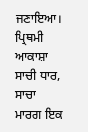ਜਣਾਇਆ। ਪ੍ਰਿਥਮੀ ਆਕਾਸ਼ਾ ਸਾਚੀ ਧਾਰ, ਸਾਚਾ ਮਾਰਗ ਇਕ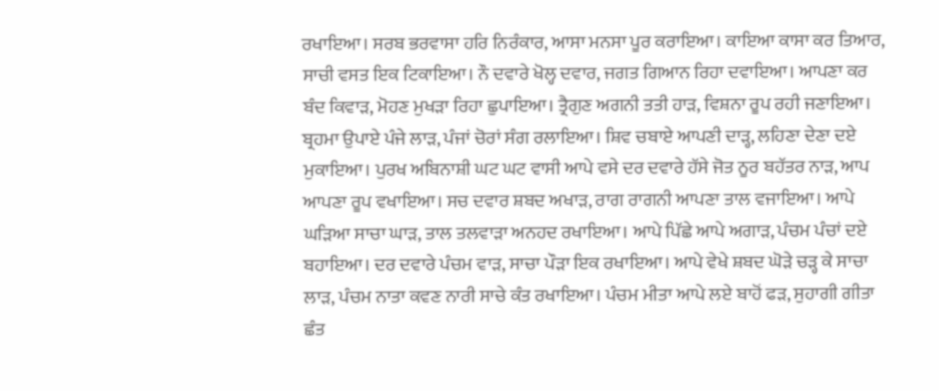ਰਖਾਇਆ। ਸਰਬ ਭਰਵਾਸਾ ਹਰਿ ਨਿਰੰਕਾਰ, ਆਸਾ ਮਨਸਾ ਪੂਰ ਕਰਾਇਆ। ਕਾਇਆ ਕਾਸਾ ਕਰ ਤਿਆਰ, ਸਾਚੀ ਵਸਤ ਇਕ ਟਿਕਾਇਆ। ਨੌ ਦਵਾਰੇ ਖੋਲ੍ਹ ਦਵਾਰ, ਜਗਤ ਗਿਆਨ ਰਿਹਾ ਦਵਾਇਆ। ਆਪਣਾ ਕਰ ਬੰਦ ਕਿਵਾੜ, ਮੋਹਣ ਮੁਖੜਾ ਰਿਹਾ ਛੁਪਾਇਆ। ਤ੍ਰੈਗੁਣ ਅਗਨੀ ਤਤੀ ਹਾੜ, ਵਿਸ਼ਨਾ ਰੂਪ ਰਹੀ ਜਣਾਇਆ। ਬ੍ਰਹਮਾ ਉਪਾਏ ਪੰਜੇ ਲਾੜ, ਪੰਜਾਂ ਚੋਰਾਂ ਸੰਗ ਰਲਾਇਆ। ਸ਼ਿਵ ਚਬਾਏ ਆਪਣੀ ਦਾੜ੍ਹ, ਲਹਿਣਾ ਦੇਣਾ ਦਏ ਮੁਕਾਇਆ। ਪੁਰਖ ਅਬਿਨਾਸ਼ੀ ਘਟ ਘਟ ਵਾਸੀ ਆਪੇ ਵਸੇ ਦਰ ਦਵਾਰੇ ਹੱਸੇ ਜੋਤ ਨੂਰ ਬਹੱਤਰ ਨਾੜ, ਆਪ ਆਪਣਾ ਰੂਪ ਵਖਾਇਆ। ਸਚ ਦਵਾਰ ਸ਼ਬਦ ਅਖਾੜ, ਰਾਗ ਰਾਗਨੀ ਆਪਣਾ ਤਾਲ ਵਜਾਇਆ। ਆਪੇ ਘੜਿਆ ਸਾਚਾ ਘਾੜ, ਤਾਲ ਤਲਵਾੜਾ ਅਨਹਦ ਰਖਾਇਆ। ਆਪੇ ਪਿੱਛੇ ਆਪੇ ਅਗਾੜ, ਪੰਚਮ ਪੰਚਾਂ ਦਏ ਬਹਾਇਆ। ਦਰ ਦਵਾਰੇ ਪੰਚਮ ਵਾੜ, ਸਾਚਾ ਪੌੜਾ ਇਕ ਰਖਾਇਆ। ਆਪੇ ਵੇਖੇ ਸ਼ਬਦ ਘੋੜੇ ਚੜ੍ਹ ਕੇ ਸਾਚਾ ਲਾੜ, ਪੰਚਮ ਨਾਤਾ ਕਵਣ ਨਾਰੀ ਸਾਚੇ ਕੰਤ ਰਖਾਇਆ। ਪੰਚਮ ਮੀਤਾ ਆਪੇ ਲਏ ਬਾਹੋਂ ਫੜ, ਸੁਹਾਗੀ ਗੀਤਾ ਛੰਤ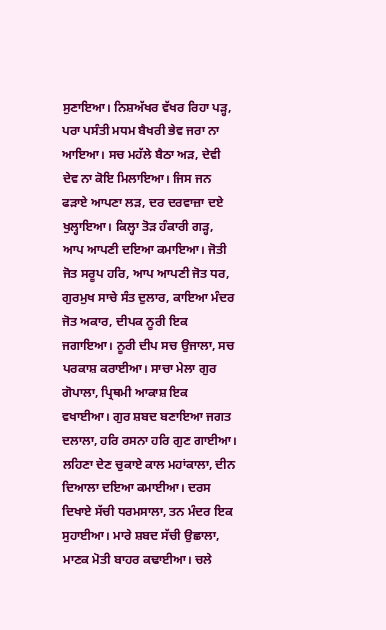ਸੁਣਾਇਆ। ਨਿਸ਼ਅੱਖਰ ਵੱਖਰ ਰਿਹਾ ਪੜ੍ਹ, ਪਰਾ ਪਸੰਤੀ ਮਧਮ ਬੈਖਰੀ ਭੇਵ ਜਰਾ ਨਾ ਆਇਆ। ਸਚ ਮਹੱਲੇ ਬੈਠਾ ਅੜ, ਦੇਵੀ ਦੇਵ ਨਾ ਕੋਇ ਮਿਲਾਇਆ। ਜਿਸ ਜਨ ਫੜਾਏ ਆਪਣਾ ਲੜ, ਦਰ ਦਰਵਾਜ਼ਾ ਦਏ ਖੁਲ੍ਹਾਇਆ। ਕਿਲ੍ਹਾ ਤੋੜ ਹੰਕਾਰੀ ਗੜ੍ਹ, ਆਪ ਆਪਣੀ ਦਇਆ ਕਮਾਇਆ। ਜੋਤੀ ਜੋਤ ਸਰੂਪ ਹਰਿ, ਆਪ ਆਪਣੀ ਜੋਤ ਧਰ, ਗੁਰਮੁਖ ਸਾਚੇ ਸੰਤ ਦੁਲਾਰ, ਕਾਇਆ ਮੰਦਰ ਜੋਤ ਅਕਾਰ, ਦੀਪਕ ਨੂਰੀ ਇਕ ਜਗਾਇਆ। ਨੂਰੀ ਦੀਪ ਸਚ ਉਜਾਲਾ, ਸਚ ਪਰਕਾਸ਼ ਕਰਾਈਆ। ਸਾਚਾ ਮੇਲਾ ਗੁਰ ਗੋਪਾਲਾ, ਪ੍ਰਿਥਮੀ ਆਕਾਸ਼ ਇਕ ਵਖਾਈਆ। ਗੁਰ ਸ਼ਬਦ ਬਣਾਇਆ ਜਗਤ ਦਲਾਲਾ, ਹਰਿ ਰਸਨਾ ਹਰਿ ਗੁਣ ਗਾਈਆ। ਲਹਿਣਾ ਦੇਣ ਚੁਕਾਏ ਕਾਲ ਮਹਾਂਕਾਲਾ, ਦੀਨ ਦਿਆਲਾ ਦਇਆ ਕਮਾਈਆ। ਦਰਸ ਦਿਖਾਏ ਸੱਚੀ ਧਰਮਸਾਲਾ, ਤਨ ਮੰਦਰ ਇਕ ਸੁਹਾਈਆ। ਮਾਰੇ ਸ਼ਬਦ ਸੱਚੀ ਉਛਾਲਾ, ਮਾਣਕ ਮੋਤੀ ਬਾਹਰ ਕਢਾਈਆ। ਚਲੇ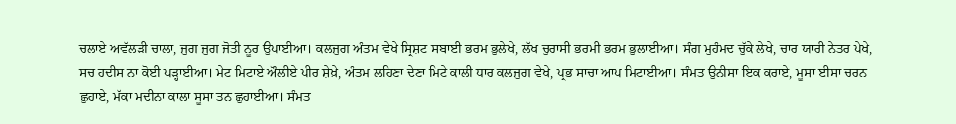ਚਲਾਏ ਅਵੱਲੜੀ ਚਾਲਾ, ਜੁਗ ਜੁਗ ਜੋਤੀ ਨੂਰ ਉਪਾਈਆ। ਕਲਜੁਗ ਅੰਤਮ ਵੇਖੇ ਸ੍ਰਿਸ਼ਟ ਸਬਾਈ ਭਰਮ ਭੁਲੇਖੇ, ਲੱਖ ਚੁਰਾਸੀ ਭਰਮੀ ਭਰਮ ਭੁਲਾਈਆ। ਸੰਗ ਮੁਹੰਮਦ ਚੁੱਕੇ ਲੇਖੇ, ਚਾਰ ਯਾਰੀ ਨੇਤਰ ਪੇਖੇ, ਸਚ ਹਦੀਸ ਨਾ ਕੋਈ ਪੜ੍ਹਾਈਆ। ਮੇਟ ਮਿਟਾਏ ਔਲੀਏ ਪੀਰ ਸ਼ੇਖ਼ੇ, ਅੰਤਮ ਲਹਿਣਾ ਦੇਣਾ ਮਿਟੇ ਕਾਲੀ ਧਾਰ ਕਲਜੁਗ ਵੇਖੇ, ਪ੍ਰਭ ਸਾਚਾ ਆਪ ਮਿਟਾਈਆ। ਸੰਮਤ ਉਨੀਸਾ ਇਕ ਕਰਾਏ, ਮੂਸਾ ਈਸਾ ਚਰਨ ਛੁਹਾਏ, ਮੱਕਾ ਮਦੀਨਾ ਕਾਲਾ ਸੂਸਾ ਤਨ ਛੁਹਾਈਆ। ਸੰਮਤ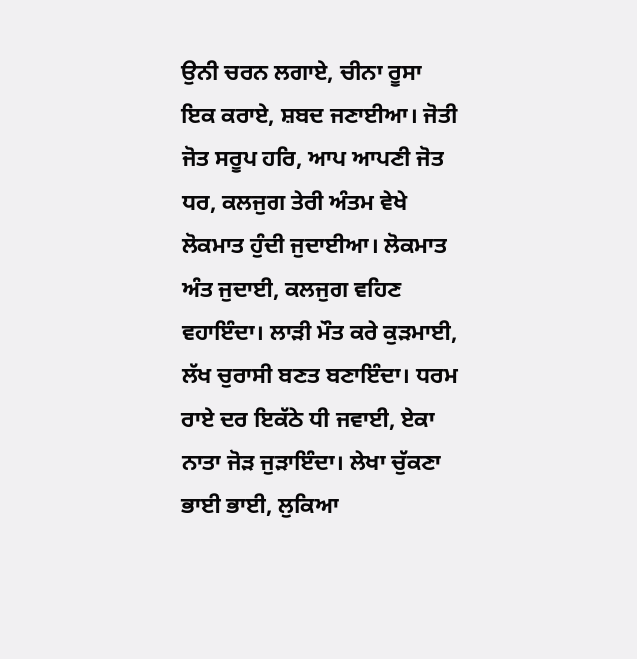ਉਨੀ ਚਰਨ ਲਗਾਏ, ਚੀਨਾ ਰੂਸਾ ਇਕ ਕਰਾਏ, ਸ਼ਬਦ ਜਣਾਈਆ। ਜੋਤੀ ਜੋਤ ਸਰੂਪ ਹਰਿ, ਆਪ ਆਪਣੀ ਜੋਤ ਧਰ, ਕਲਜੁਗ ਤੇਰੀ ਅੰਤਮ ਵੇਖੇ ਲੋਕਮਾਤ ਹੁੰਦੀ ਜੁਦਾਈਆ। ਲੋਕਮਾਤ ਅੰਤ ਜੁਦਾਈ, ਕਲਜੁਗ ਵਹਿਣ ਵਹਾਇੰਦਾ। ਲਾੜੀ ਮੌਤ ਕਰੇ ਕੁੜਮਾਈ, ਲੱਖ ਚੁਰਾਸੀ ਬਣਤ ਬਣਾਇੰਦਾ। ਧਰਮ ਰਾਏ ਦਰ ਇਕੱਠੇ ਧੀ ਜਵਾਈ, ਏਕਾ ਨਾਤਾ ਜੋੜ ਜੁੜਾਇੰਦਾ। ਲੇਖਾ ਚੁੱਕਣਾ ਭਾਈ ਭਾਈ, ਲੁਕਿਆ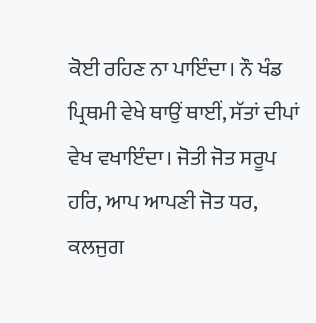ਕੋਈ ਰਹਿਣ ਨਾ ਪਾਇੰਦਾ। ਨੌ ਖੰਡ ਪ੍ਰਿਥਮੀ ਵੇਖੇ ਥਾਉਂ ਥਾਈਂ, ਸੱਤਾਂ ਦੀਪਾਂ ਵੇਖ ਵਖਾਇੰਦਾ। ਜੋਤੀ ਜੋਤ ਸਰੂਪ ਹਰਿ, ਆਪ ਆਪਣੀ ਜੋਤ ਧਰ, ਕਲਜੁਗ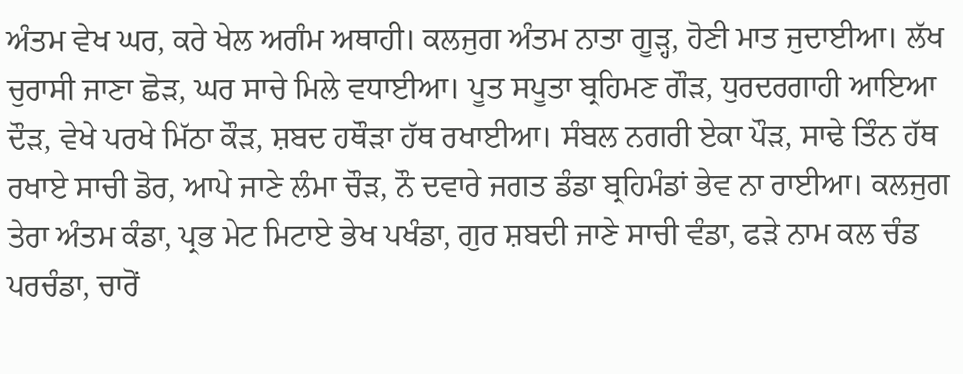ਅੰਤਮ ਵੇਖ ਘਰ, ਕਰੇ ਖੇਲ ਅਗੰਮ ਅਥਾਹੀ। ਕਲਜੁਗ ਅੰਤਮ ਨਾਤਾ ਗੂੜ੍ਹ, ਹੋਣੀ ਮਾਤ ਜੁਦਾਈਆ। ਲੱਖ ਚੁਰਾਸੀ ਜਾਣਾ ਛੋੜ, ਘਰ ਸਾਚੇ ਮਿਲੇ ਵਧਾਈਆ। ਪੂਤ ਸਪੂਤਾ ਬ੍ਰਹਿਮਣ ਗੌੜ, ਧੁਰਦਰਗਾਹੀ ਆਇਆ ਦੌੜ, ਵੇਖੇ ਪਰਖੇ ਮਿੱਠਾ ਕੌੜ, ਸ਼ਬਦ ਹਥੌੜਾ ਹੱਥ ਰਖਾਈਆ। ਸੰਬਲ ਨਗਰੀ ਏਕਾ ਪੌੜ, ਸਾਢੇ ਤਿੰਨ ਹੱਥ ਰਖਾਏ ਸਾਚੀ ਡੋਰ, ਆਪੇ ਜਾਣੇ ਲੰਮਾ ਚੌੜ, ਨੌ ਦਵਾਰੇ ਜਗਤ ਡੰਡਾ ਬ੍ਰਹਿਮੰਡਾਂ ਭੇਵ ਨਾ ਰਾਈਆ। ਕਲਜੁਗ ਤੇਰਾ ਅੰਤਮ ਕੰਡਾ, ਪ੍ਰਭ ਮੇਟ ਮਿਟਾਏ ਭੇਖ ਪਖੰਡਾ, ਗੁਰ ਸ਼ਬਦੀ ਜਾਣੇ ਸਾਚੀ ਵੰਡਾ, ਫੜੇ ਨਾਮ ਕਲ ਚੰਡ ਪਰਚੰਡਾ, ਚਾਰੋਂ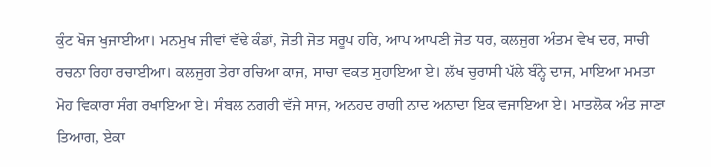ਕੁੰਟ ਖੋਜ ਖੁਜਾਈਆ। ਮਨਮੁਖ ਜੀਵਾਂ ਵੱਢੇ ਕੰਡਾਂ, ਜੋਤੀ ਜੋਤ ਸਰੂਪ ਹਰਿ, ਆਪ ਆਪਣੀ ਜੋਤ ਧਰ, ਕਲਜੁਗ ਅੰਤਮ ਵੇਖ ਦਰ, ਸਾਚੀ ਰਚਨਾ ਰਿਹਾ ਰਚਾਈਆ। ਕਲਜੁਗ ਤੇਰਾ ਰਚਿਆ ਕਾਜ, ਸਾਚਾ ਵਕਤ ਸੁਹਾਇਆ ਏ। ਲੱਖ ਚੁਰਾਸੀ ਪੱਲੇ ਬੰਨ੍ਹੇ ਦਾਜ, ਮਾਇਆ ਮਮਤਾ ਮੋਹ ਵਿਕਾਰਾ ਸੰਗ ਰਖਾਇਆ ਏ। ਸੰਬਲ ਨਗਰੀ ਵੱਜੇ ਸਾਜ, ਅਨਹਦ ਰਾਗੀ ਨਾਦ ਅਨਾਦਾ ਇਕ ਵਜਾਇਆ ਏ। ਮਾਤਲੋਕ ਅੰਤ ਜਾਣਾ ਤਿਆਗ, ਏਕਾ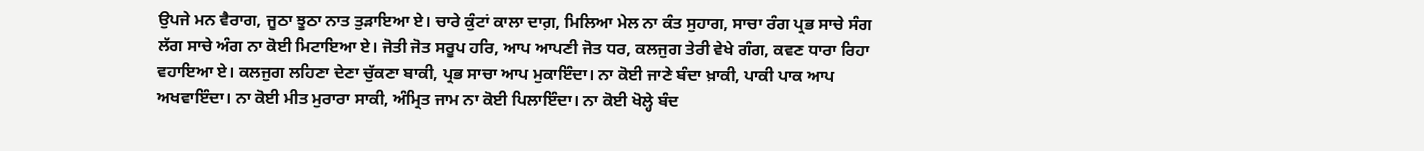ਉਪਜੇ ਮਨ ਵੈਰਾਗ, ਜੂਠਾ ਝੂਠਾ ਨਾਤ ਤੁੜਾਇਆ ਏ। ਚਾਰੇ ਕੁੰਟਾਂ ਕਾਲਾ ਦਾਗ਼, ਮਿਲਿਆ ਮੇਲ ਨਾ ਕੰਤ ਸੁਹਾਗ, ਸਾਚਾ ਰੰਗ ਪ੍ਰਭ ਸਾਚੇ ਸੰਗ ਲੱਗ ਸਾਚੇ ਅੰਗ ਨਾ ਕੋਈ ਮਿਟਾਇਆ ਏ। ਜੋਤੀ ਜੋਤ ਸਰੂਪ ਹਰਿ, ਆਪ ਆਪਣੀ ਜੋਤ ਧਰ, ਕਲਜੁਗ ਤੇਰੀ ਵੇਖੇ ਗੰਗ, ਕਵਣ ਧਾਰਾ ਰਿਹਾ ਵਹਾਇਆ ਏ। ਕਲਜੁਗ ਲਹਿਣਾ ਦੇਣਾ ਚੁੱਕਣਾ ਬਾਕੀ, ਪ੍ਰਭ ਸਾਚਾ ਆਪ ਮੁਕਾਇੰਦਾ। ਨਾ ਕੋਈ ਜਾਣੇ ਬੰਦਾ ਖ਼ਾਕੀ, ਪਾਕੀ ਪਾਕ ਆਪ ਅਖਵਾਇੰਦਾ। ਨਾ ਕੋਈ ਮੀਤ ਮੁਰਾਰਾ ਸਾਕੀ, ਅੰਮ੍ਰਿਤ ਜਾਮ ਨਾ ਕੋਈ ਪਿਲਾਇੰਦਾ। ਨਾ ਕੋਈ ਖੋਲ੍ਹੇ ਬੰਦ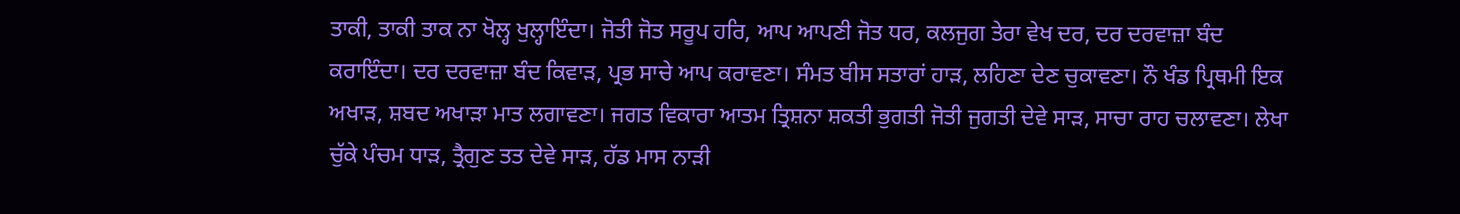ਤਾਕੀ, ਤਾਕੀ ਤਾਕ ਨਾ ਖੋਲ੍ਹ ਖੁਲ੍ਹਾਇੰਦਾ। ਜੋਤੀ ਜੋਤ ਸਰੂਪ ਹਰਿ, ਆਪ ਆਪਣੀ ਜੋਤ ਧਰ, ਕਲਜੁਗ ਤੇਰਾ ਵੇਖ ਦਰ, ਦਰ ਦਰਵਾਜ਼ਾ ਬੰਦ ਕਰਾਇੰਦਾ। ਦਰ ਦਰਵਾਜ਼ਾ ਬੰਦ ਕਿਵਾੜ, ਪ੍ਰਭ ਸਾਚੇ ਆਪ ਕਰਾਵਣਾ। ਸੰਮਤ ਬੀਸ ਸਤਾਰਾਂ ਹਾੜ, ਲਹਿਣਾ ਦੇਣ ਚੁਕਾਵਣਾ। ਨੌ ਖੰਡ ਪ੍ਰਿਥਮੀ ਇਕ ਅਖਾੜ, ਸ਼ਬਦ ਅਖਾੜਾ ਮਾਤ ਲਗਾਵਣਾ। ਜਗਤ ਵਿਕਾਰਾ ਆਤਮ ਤ੍ਰਿਸ਼ਨਾ ਸ਼ਕਤੀ ਭੁਗਤੀ ਜੋਤੀ ਜੁਗਤੀ ਦੇਵੇ ਸਾੜ, ਸਾਚਾ ਰਾਹ ਚਲਾਵਣਾ। ਲੇਖਾ ਚੁੱਕੇ ਪੰਚਮ ਧਾੜ, ਤ੍ਰੈਗੁਣ ਤਤ ਦੇਵੇ ਸਾੜ, ਹੱਡ ਮਾਸ ਨਾੜੀ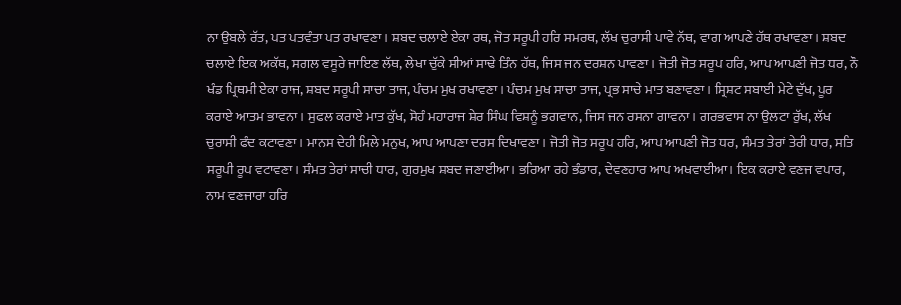ਨਾ ਉਬਲੇ ਰੱਤ, ਪਤ ਪਤਵੰਤਾ ਪਤ ਰਖਾਵਣਾ। ਸ਼ਬਦ ਚਲਾਏ ਏਕਾ ਰਥ, ਜੋਤ ਸਰੂਪੀ ਹਰਿ ਸਮਰਥ, ਲੱਖ ਚੁਰਾਸੀ ਪਾਵੇ ਨੱਥ, ਵਾਗ ਆਪਣੇ ਹੱਥ ਰਖਾਵਣਾ। ਸ਼ਬਦ ਚਲਾਏ ਇਕ ਅਕੱਥ, ਸਗਲ ਵਸੂਰੇ ਜਾਇਣ ਲੱਥ, ਲੇਖਾ ਚੁੱਕੇ ਸੀਆਂ ਸਾਢੇ ਤਿੰਨ ਹੱਥ, ਜਿਸ ਜਨ ਦਰਸ਼ਨ ਪਾਵਣਾ। ਜੋਤੀ ਜੋਤ ਸਰੂਪ ਹਰਿ, ਆਪ ਆਪਣੀ ਜੋਤ ਧਰ, ਨੌ ਖੰਡ ਪ੍ਰਿਥਮੀ ਏਕਾ ਰਾਜ, ਸ਼ਬਦ ਸਰੂਪੀ ਸਾਚਾ ਤਾਜ, ਪੰਚਮ ਮੁਖ ਰਖਾਵਣਾ। ਪੰਚਮ ਮੁਖ ਸਾਚਾ ਤਾਜ, ਪ੍ਰਭ ਸਾਚੇ ਮਾਤ ਬਣਾਵਣਾ। ਸ੍ਰਿਸ਼ਟ ਸਬਾਈ ਮੇਟੇ ਦੁੱਖ, ਪੂਰ ਕਰਾਏ ਆਤਮ ਭਾਵਨਾ। ਸੁਫਲ ਕਰਾਏ ਮਾਤ ਕੁੱਖ, ਸੋਹੰ ਮਹਾਰਾਜ ਸ਼ੇਰ ਸਿੰਘ ਵਿਸ਼ਨੂੰ ਭਗਵਾਨ, ਜਿਸ ਜਨ ਰਸਨਾ ਗਾਵਨਾ। ਗਰਭਵਾਸ ਨਾ ਉਲਟਾ ਰੁੱਖ, ਲੱਖ ਚੁਰਾਸੀ ਫੰਦ ਕਟਾਵਣਾ। ਮਾਨਸ ਦੇਹੀ ਮਿਲੇ ਮਨੁਖ, ਆਪ ਆਪਣਾ ਦਰਸ ਦਿਖਾਵਣਾ। ਜੋਤੀ ਜੋਤ ਸਰੂਪ ਹਰਿ, ਆਪ ਆਪਣੀ ਜੋਤ ਧਰ, ਸੰਮਤ ਤੇਰਾਂ ਤੇਰੀ ਧਾਰ, ਸਤਿ ਸਰੂਪੀ ਰੂਪ ਵਟਾਵਣਾ। ਸੰਮਤ ਤੇਰਾਂ ਸਾਚੀ ਧਾਰ, ਗੁਰਮੁਖ ਸ਼ਬਦ ਜਣਾਈਆ। ਭਰਿਆ ਰਹੇ ਭੰਡਾਰ, ਦੇਵਣਹਾਰ ਆਪ ਅਖਵਾਈਆ। ਇਕ ਕਰਾਏ ਵਣਜ ਵਪਾਰ, ਨਾਮ ਵਣਜਾਰਾ ਹਰਿ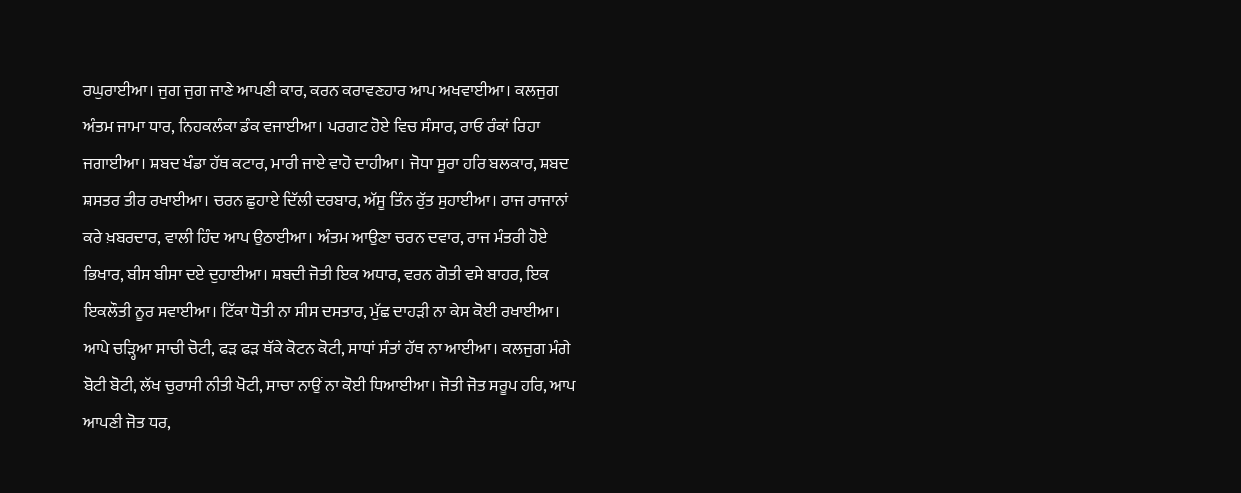ਰਘੁਰਾਈਆ। ਜੁਗ ਜੁਗ ਜਾਣੇ ਆਪਣੀ ਕਾਰ, ਕਰਨ ਕਰਾਵਣਹਾਰ ਆਪ ਅਖਵਾਈਆ। ਕਲਜੁਗ ਅੰਤਮ ਜਾਮਾ ਧਾਰ, ਨਿਹਕਲੰਕਾ ਡੰਕ ਵਜਾਈਆ। ਪਰਗਟ ਹੋਏ ਵਿਚ ਸੰਸਾਰ, ਰਾਓ ਰੰਕਾਂ ਰਿਹਾ ਜਗਾਈਆ। ਸ਼ਬਦ ਖੰਡਾ ਹੱਥ ਕਟਾਰ, ਮਾਰੀ ਜਾਏ ਵਾਹੋ ਦਾਹੀਆ। ਜੋਧਾ ਸੂਰਾ ਹਰਿ ਬਲਕਾਰ, ਸ਼ਬਦ ਸ਼ਸਤਰ ਤੀਰ ਰਖਾਈਆ। ਚਰਨ ਛੁਹਾਏ ਦਿੱਲੀ ਦਰਬਾਰ, ਅੱਸੂ ਤਿੰਨ ਰੁੱਤ ਸੁਹਾਈਆ। ਰਾਜ ਰਾਜਾਨਾਂ ਕਰੇ ਖ਼ਬਰਦਾਰ, ਵਾਲੀ ਹਿੰਦ ਆਪ ਉਠਾਈਆ। ਅੰਤਮ ਆਉਣਾ ਚਰਨ ਦਵਾਰ, ਰਾਜ ਮੰਤਰੀ ਹੋਏ ਭਿਖਾਰ, ਬੀਸ ਬੀਸਾ ਦਏ ਦੁਹਾਈਆ। ਸ਼ਬਦੀ ਜੋਤੀ ਇਕ ਅਧਾਰ, ਵਰਨ ਗੋਤੀ ਵਸੇ ਬਾਹਰ, ਇਕ ਇਕਲੌਤੀ ਨੂਰ ਸਵਾਈਆ। ਟਿੱਕਾ ਧੋਤੀ ਨਾ ਸੀਸ ਦਸਤਾਰ, ਮੁੱਛ ਦਾਹੜੀ ਨਾ ਕੇਸ ਕੋਈ ਰਖਾਈਆ। ਆਪੇ ਚੜ੍ਹਿਆ ਸਾਚੀ ਚੋਟੀ, ਫੜ ਫੜ ਥੱਕੇ ਕੋਟਨ ਕੋਟੀ, ਸਾਧਾਂ ਸੰਤਾਂ ਹੱਥ ਨਾ ਆਈਆ। ਕਲਜੁਗ ਮੰਗੇ ਬੋਟੀ ਬੋਟੀ, ਲੱਖ ਚੁਰਾਸੀ ਨੀਤੀ ਖੋਟੀ, ਸਾਚਾ ਨਾਉਂ ਨਾ ਕੋਈ ਧਿਆਈਆ। ਜੋਤੀ ਜੋਤ ਸਰੂਪ ਹਰਿ, ਆਪ ਆਪਣੀ ਜੋਤ ਧਰ,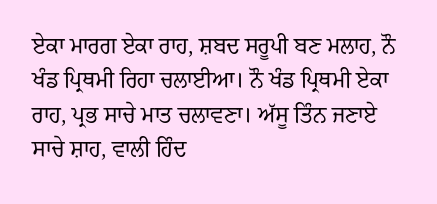ਏਕਾ ਮਾਰਗ ਏਕਾ ਰਾਹ, ਸ਼ਬਦ ਸਰੂਪੀ ਬਣ ਮਲਾਹ, ਨੌ ਖੰਡ ਪ੍ਰਿਥਮੀ ਰਿਹਾ ਚਲਾਈਆ। ਨੌ ਖੰਡ ਪ੍ਰਿਥਮੀ ਏਕਾ ਰਾਹ, ਪ੍ਰਭ ਸਾਚੇ ਮਾਤ ਚਲਾਵਣਾ। ਅੱਸੂ ਤਿੰਨ ਜਣਾਏ ਸਾਚੇ ਸ਼ਾਹ, ਵਾਲੀ ਹਿੰਦ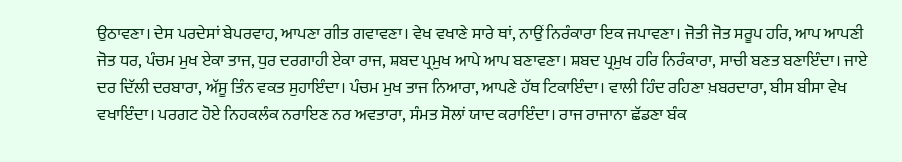ਉਠਾਵਣਾ। ਦੇਸ ਪਰਦੇਸਾਂ ਬੇਪਰਵਾਹ, ਆਪਣਾ ਗੀਤ ਗਵਾਵਣਾ। ਵੇਖ ਵਖਾਣੇ ਸਾਰੇ ਥਾਂ, ਨਾਉਂ ਨਿਰੰਕਾਰਾ ਇਕ ਜਪਾਵਣਾ। ਜੋਤੀ ਜੋਤ ਸਰੂਪ ਹਰਿ, ਆਪ ਆਪਣੀ ਜੋਤ ਧਰ, ਪੰਚਮ ਮੁਖ ਏਕਾ ਤਾਜ, ਧੁਰ ਦਰਗਾਹੀ ਏਕਾ ਰਾਜ, ਸ਼ਬਦ ਪ੍ਰਮੁਖ ਆਪੇ ਆਪ ਬਣਾਵਣਾ। ਸ਼ਬਦ ਪ੍ਰਮੁਖ ਹਰਿ ਨਿਰੰਕਾਰਾ, ਸਾਚੀ ਬਣਤ ਬਣਾਇੰਦਾ। ਜਾਏ ਦਰ ਦਿੱਲੀ ਦਰਬਾਰਾ, ਅੱਸੂ ਤਿੰਨ ਵਕਤ ਸੁਹਾਇੰਦਾ। ਪੰਚਮ ਮੁਖ ਤਾਜ ਨਿਆਰਾ, ਆਪਣੇ ਹੱਥ ਟਿਕਾਇੰਦਾ। ਵਾਲੀ ਹਿੰਦ ਰਹਿਣਾ ਖ਼ਬਰਦਾਰਾ, ਬੀਸ ਬੀਸਾ ਵੇਖ ਵਖਾਇੰਦਾ। ਪਰਗਟ ਹੋਏ ਨਿਹਕਲੰਕ ਨਰਾਇਣ ਨਰ ਅਵਤਾਰਾ, ਸੰਮਤ ਸੋਲਾਂ ਯਾਦ ਕਰਾਇੰਦਾ। ਰਾਜ ਰਾਜਾਨਾ ਛੱਡਣਾ ਬੰਕ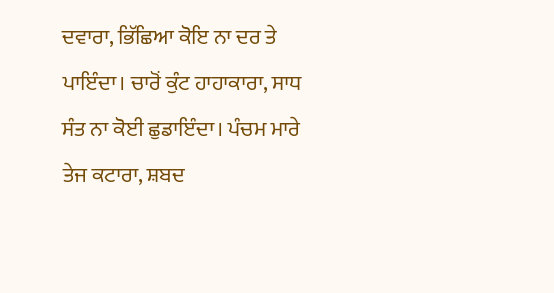ਦਵਾਰਾ, ਭਿੱਛਿਆ ਕੋਇ ਨਾ ਦਰ ਤੇ ਪਾਇੰਦਾ। ਚਾਰੋਂ ਕੁੰਟ ਹਾਹਾਕਾਰਾ, ਸਾਧ ਸੰਤ ਨਾ ਕੋਈ ਛੁਡਾਇੰਦਾ। ਪੰਚਮ ਮਾਰੇ ਤੇਜ ਕਟਾਰਾ, ਸ਼ਬਦ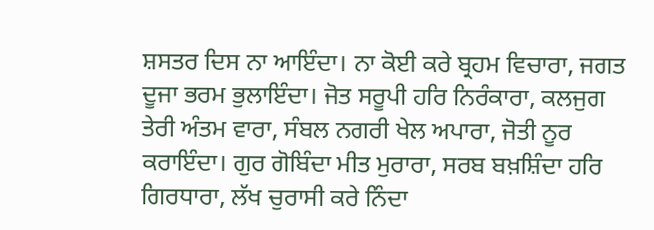ਸ਼ਸਤਰ ਦਿਸ ਨਾ ਆਇੰਦਾ। ਨਾ ਕੋਈ ਕਰੇ ਬ੍ਰਹਮ ਵਿਚਾਰਾ, ਜਗਤ ਦੂਜਾ ਭਰਮ ਭੁਲਾਇੰਦਾ। ਜੋਤ ਸਰੂਪੀ ਹਰਿ ਨਿਰੰਕਾਰਾ, ਕਲਜੁਗ ਤੇਰੀ ਅੰਤਮ ਵਾਰਾ, ਸੰਬਲ ਨਗਰੀ ਖੇਲ ਅਪਾਰਾ, ਜੋਤੀ ਨੂਰ ਕਰਾਇੰਦਾ। ਗੁਰ ਗੋਬਿੰਦਾ ਮੀਤ ਮੁਰਾਰਾ, ਸਰਬ ਬਖ਼ਸ਼ਿੰਦਾ ਹਰਿ ਗਿਰਧਾਰਾ, ਲੱਖ ਚੁਰਾਸੀ ਕਰੇ ਨਿੰਦਾ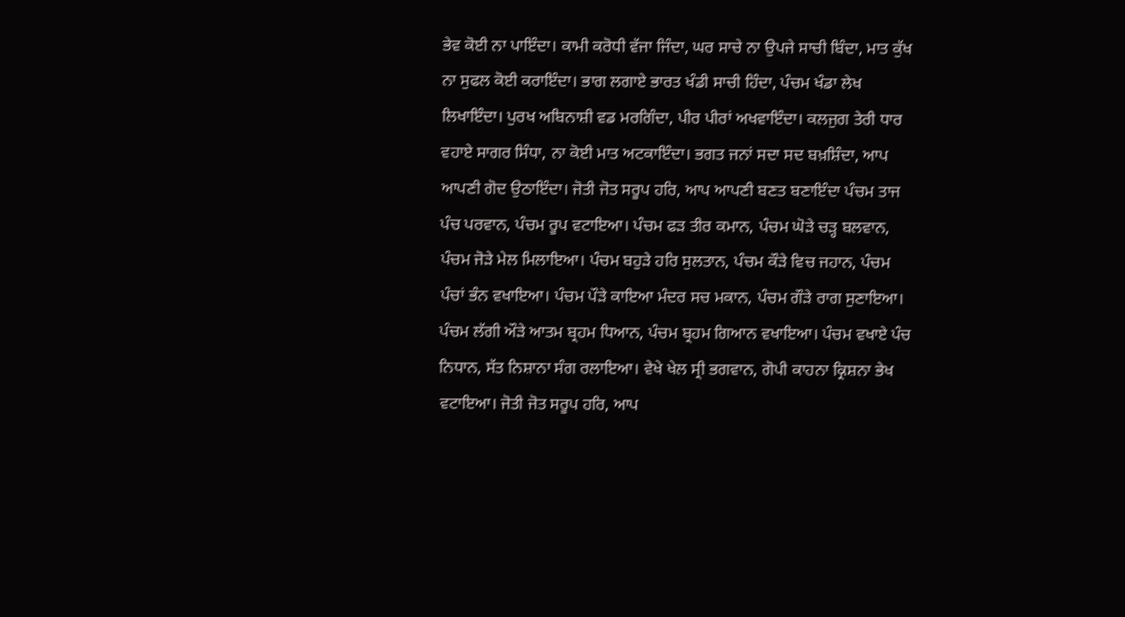ਭੇਵ ਕੋਈ ਨਾ ਪਾਇੰਦਾ। ਕਾਮੀ ਕਰੋਧੀ ਵੱਜਾ ਜਿੰਦਾ, ਘਰ ਸਾਚੇ ਨਾ ਉਪਜੇ ਸਾਚੀ ਬਿੰਦਾ, ਮਾਤ ਕੁੱਖ ਨਾ ਸੁਫਲ ਕੋਈ ਕਰਾਇੰਦਾ। ਭਾਗ ਲਗਾਏ ਭਾਰਤ ਖੰਡੀ ਸਾਚੀ ਹਿੰਦਾ, ਪੰਚਮ ਖੰਡਾ ਲੇਖ ਲਿਖਾਇੰਦਾ। ਪੁਰਖ ਅਬਿਨਾਸ਼ੀ ਵਡ ਮਰਗਿੰਦਾ, ਪੀਰ ਪੀਰਾਂ ਅਖਵਾਇੰਦਾ। ਕਲਜੁਗ ਤੇਰੀ ਧਾਰ ਵਹਾਏ ਸਾਗਰ ਸਿੰਧਾ, ਨਾ ਕੋਈ ਮਾਤ ਅਟਕਾਇੰਦਾ। ਭਗਤ ਜਨਾਂ ਸਦਾ ਸਦ ਬਖ਼ਸ਼ਿੰਦਾ, ਆਪ ਆਪਣੀ ਗੋਦ ਉਠਾਇੰਦਾ। ਜੋਤੀ ਜੋਤ ਸਰੂਪ ਹਰਿ, ਆਪ ਆਪਣੀ ਬਣਤ ਬਣਾਇੰਦਾ ਪੰਚਮ ਤਾਜ ਪੰਚ ਪਰਵਾਨ, ਪੰਚਮ ਰੂਪ ਵਟਾਇਆ। ਪੰਚਮ ਫੜ ਤੀਰ ਕਮਾਨ, ਪੰਚਮ ਘੋੜੇ ਚੜ੍ਹ ਬਲਵਾਨ, ਪੰਚਮ ਜੋੜੇ ਮੇਲ ਮਿਲਾਇਆ। ਪੰਚਮ ਬਹੁੜੇ ਹਰਿ ਸੁਲਤਾਨ, ਪੰਚਮ ਕੌੜੇ ਵਿਚ ਜਹਾਨ, ਪੰਚਮ ਪੰਚਾਂ ਭੰਨ ਵਖਾਇਆ। ਪੰਚਮ ਪੌੜੇ ਕਾਇਆ ਮੰਦਰ ਸਚ ਮਕਾਨ, ਪੰਚਮ ਗੌੜੇ ਰਾਗ ਸੁਣਾਇਆ। ਪੰਚਮ ਲੱਗੀ ਔੜੇ ਆਤਮ ਬ੍ਰਹਮ ਧਿਆਨ, ਪੰਚਮ ਬ੍ਰਹਮ ਗਿਆਨ ਵਖਾਇਆ। ਪੰਚਮ ਵਖਾਏ ਪੰਚ ਨਿਧਾਨ, ਸੱਤ ਨਿਸ਼ਾਨਾ ਸੰਗ ਰਲਾਇਆ। ਵੇਖੇ ਖੇਲ ਸ੍ਰੀ ਭਗਵਾਨ, ਗੋਪੀ ਕਾਹਨਾ ਕ੍ਰਿਸ਼ਨਾ ਭੇਖ ਵਟਾਇਆ। ਜੋਤੀ ਜੋਤ ਸਰੂਪ ਹਰਿ, ਆਪ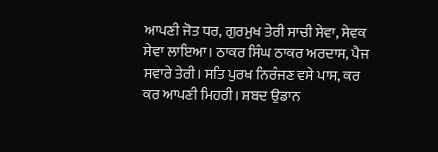ਆਪਣੀ ਜੋਤ ਧਰ, ਗੁਰਮੁਖ ਤੇਰੀ ਸਾਚੀ ਸੇਵਾ, ਸੇਵਕ ਸੇਵਾ ਲਾਇਆ। ਠਾਕਰ ਸਿੰਘ ਠਾਕਰ ਅਰਦਾਸ, ਪੈਜ ਸਵਾਰੇ ਤੇਰੀ। ਸਤਿ ਪੁਰਖ ਨਿਰੰਜਣ ਵਸੇ ਪਾਸ, ਕਰ ਕਰ ਆਪਣੀ ਮਿਹਰੀ। ਸ਼ਬਦ ਉਡਾਨ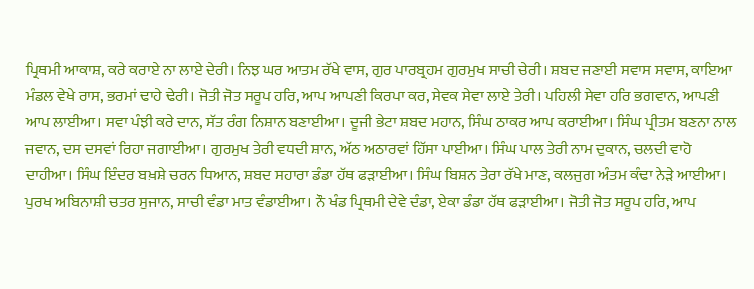ਪ੍ਰਿਥਮੀ ਆਕਾਸ਼, ਕਰੇ ਕਰਾਏ ਨਾ ਲਾਏ ਦੇਰੀ। ਨਿਝ ਘਰ ਆਤਮ ਰੱਖੇ ਵਾਸ, ਗੁਰ ਪਾਰਬ੍ਰਹਮ ਗੁਰਮੁਖ ਸਾਚੀ ਚੇਰੀ। ਸ਼ਬਦ ਜਣਾਈ ਸਵਾਸ ਸਵਾਸ, ਕਾਇਆ ਮੰਡਲ ਵੇਖੇ ਰਾਸ, ਭਰਮਾਂ ਢਾਹੇ ਢੇਰੀ। ਜੋਤੀ ਜੋਤ ਸਰੂਪ ਹਰਿ, ਆਪ ਆਪਣੀ ਕਿਰਪਾ ਕਰ, ਸੇਵਕ ਸੇਵਾ ਲਾਏ ਤੇਰੀ। ਪਹਿਲੀ ਸੇਵਾ ਹਰਿ ਭਗਵਾਨ, ਆਪਣੀ ਆਪ ਲਾਈਆ। ਸਵਾ ਪੰਝੀ ਕਰੇ ਦਾਨ, ਸੱਤ ਰੰਗ ਨਿਸ਼ਾਨ ਬਣਾਈਆ। ਦੂਜੀ ਭੇਟਾ ਸ਼ਬਦ ਮਹਾਨ, ਸਿੰਘ ਠਾਕਰ ਆਪ ਕਰਾਈਆ। ਸਿੰਘ ਪ੍ਰੀਤਮ ਬਣਨਾ ਨਾਲ ਜਵਾਨ, ਦਸ ਦਸਵਾਂ ਰਿਹਾ ਜਗਾਈਆ। ਗੁਰਮੁਖ ਤੇਰੀ ਵਧਦੀ ਸ਼ਾਨ, ਅੱਠ ਅਠਾਰਵਾਂ ਹਿੱਸਾ ਪਾਈਆ। ਸਿੰਘ ਪਾਲ ਤੇਰੀ ਨਾਮ ਦੁਕਾਨ, ਚਲਦੀ ਵਾਹੋ ਦਾਹੀਆ। ਸਿੰਘ ਇੰਦਰ ਬਖ਼ਸ਼ੇ ਚਰਨ ਧਿਆਨ, ਸ਼ਬਦ ਸਹਾਰਾ ਡੰਡਾ ਹੱਥ ਫੜਾਈਆ। ਸਿੰਘ ਬਿਸ਼ਨ ਤੇਰਾ ਰੱਖੇ ਮਾਣ, ਕਲਜੁਗ ਅੰਤਮ ਕੰਢਾ ਨੇੜੇ ਆਈਆ। ਪੁਰਖ ਅਬਿਨਾਸ਼ੀ ਚਤਰ ਸੁਜਾਨ, ਸਾਚੀ ਵੰਡਾ ਮਾਤ ਵੰਡਾਈਆ। ਨੌ ਖੰਡ ਪ੍ਰਿਥਮੀ ਦੇਵੇ ਦੰਡਾ, ਏਕਾ ਡੰਡਾ ਹੱਥ ਫੜਾਈਆ। ਜੋਤੀ ਜੋਤ ਸਰੂਪ ਹਰਿ, ਆਪ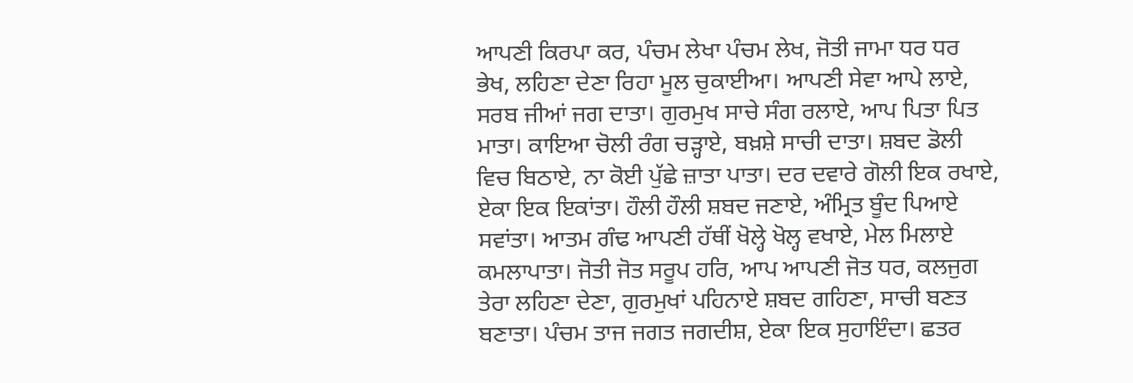ਆਪਣੀ ਕਿਰਪਾ ਕਰ, ਪੰਚਮ ਲੇਖਾ ਪੰਚਮ ਲੇਖ, ਜੋਤੀ ਜਾਮਾ ਧਰ ਧਰ ਭੇਖ, ਲਹਿਣਾ ਦੇਣਾ ਰਿਹਾ ਮੂਲ ਚੁਕਾਈਆ। ਆਪਣੀ ਸੇਵਾ ਆਪੇ ਲਾਏ, ਸਰਬ ਜੀਆਂ ਜਗ ਦਾਤਾ। ਗੁਰਮੁਖ ਸਾਚੇ ਸੰਗ ਰਲਾਏ, ਆਪ ਪਿਤਾ ਪਿਤ ਮਾਤਾ। ਕਾਇਆ ਚੋਲੀ ਰੰਗ ਚੜ੍ਹਾਏ, ਬਖ਼ਸ਼ੇ ਸਾਚੀ ਦਾਤਾ। ਸ਼ਬਦ ਡੋਲੀ ਵਿਚ ਬਿਠਾਏ, ਨਾ ਕੋਈ ਪੁੱਛੇ ਜ਼ਾਤਾ ਪਾਤਾ। ਦਰ ਦਵਾਰੇ ਗੋਲੀ ਇਕ ਰਖਾਏ, ਏਕਾ ਇਕ ਇਕਾਂਤਾ। ਹੌਲੀ ਹੌਲੀ ਸ਼ਬਦ ਜਣਾਏ, ਅੰਮ੍ਰਿਤ ਬੂੰਦ ਪਿਆਏ ਸਵਾਂਤਾ। ਆਤਮ ਗੰਢ ਆਪਣੀ ਹੱਥੀਂ ਖੋਲ੍ਹੇ ਖੋਲ੍ਹ ਵਖਾਏ, ਮੇਲ ਮਿਲਾਏ ਕਮਲਾਪਾਤਾ। ਜੋਤੀ ਜੋਤ ਸਰੂਪ ਹਰਿ, ਆਪ ਆਪਣੀ ਜੋਤ ਧਰ, ਕਲਜੁਗ ਤੇਰਾ ਲਹਿਣਾ ਦੇਣਾ, ਗੁਰਮੁਖਾਂ ਪਹਿਨਾਏ ਸ਼ਬਦ ਗਹਿਣਾ, ਸਾਚੀ ਬਣਤ ਬਣਾਤਾ। ਪੰਚਮ ਤਾਜ ਜਗਤ ਜਗਦੀਸ਼, ਏਕਾ ਇਕ ਸੁਹਾਇੰਦਾ। ਛਤਰ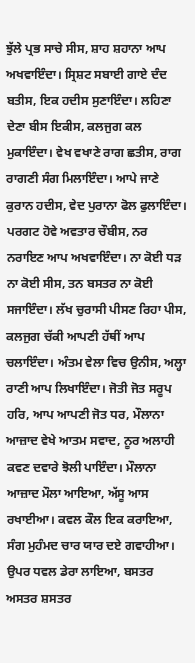ਝੁੱਲੇ ਪ੍ਰਭ ਸਾਚੇ ਸੀਸ, ਸ਼ਾਹ ਸ਼ਹਾਨਾ ਆਪ ਅਖਵਾਇੰਦਾ। ਸ੍ਰਿਸ਼ਟ ਸਬਾਈ ਗਾਏ ਦੰਦ ਬਤੀਸ, ਇਕ ਹਦੀਸ ਸੁਣਾਇੰਦਾ। ਲਹਿਣਾ ਦੇਣਾ ਬੀਸ ਇਕੀਸ, ਕਲਜੁਗ ਕਲ ਮੁਕਾਇੰਦਾ। ਵੇਖ ਵਖਾਣੇ ਰਾਗ ਛਤੀਸ, ਰਾਗ ਰਾਗਣੀ ਸੰਗ ਮਿਲਾਇੰਦਾ। ਆਪੇ ਜਾਣੇ ਕੁਰਾਨ ਹਦੀਸ, ਵੇਦ ਪੁਰਾਨਾ ਫੋਲ ਫੁਲਾਇੰਦਾ। ਪਰਗਟ ਹੋਵੇ ਅਵਤਾਰ ਚੌਬੀਸ, ਨਰ ਨਰਾਇਣ ਆਪ ਅਖਵਾਇੰਦਾ। ਨਾ ਕੋਈ ਧੜ ਨਾ ਕੋਈ ਸੀਸ, ਤਨ ਬਸਤਰ ਨਾ ਕੋਈ ਸਜਾਇੰਦਾ। ਲੱਖ ਚੁਰਾਸੀ ਪੀਸਣ ਰਿਹਾ ਪੀਸ, ਕਲਜੁਗ ਚੱਕੀ ਆਪਣੀ ਹੱਥੀਂ ਆਪ ਚਲਾਇੰਦਾ। ਅੰਤਮ ਵੇਲਾ ਵਿਚ ਉਨੀਸ, ਅਲ੍ਹਾ ਰਾਣੀ ਆਪ ਲਿਖਾਇੰਦਾ। ਜੋਤੀ ਜੋਤ ਸਰੂਪ ਹਰਿ, ਆਪ ਆਪਣੀ ਜੋਤ ਧਰ, ਮੌਲਾਨਾ ਆਜ਼ਾਦ ਵੇਖੇ ਆਤਮ ਸਵਾਦ, ਨੂਰ ਅਲਾਹੀ ਕਵਣ ਦਵਾਰੇ ਝੋਲੀ ਪਾਇੰਦਾ। ਮੌਲਾਨਾ ਆਜ਼ਾਦ ਮੌਲਾ ਆਇਆ, ਅੱਸੂ ਆਸ ਰਖਾਈਆ। ਕਵਲ ਕੌਲ ਇਕ ਕਰਾਇਆ, ਸੰਗ ਮੁਹੰਮਦ ਚਾਰ ਯਾਰ ਦਏ ਗਵਾਹੀਆ। ਉਪਰ ਧਵਲ ਡੇਰਾ ਲਾਇਆ, ਬਸਤਰ ਅਸਤਰ ਸ਼ਸਤਰ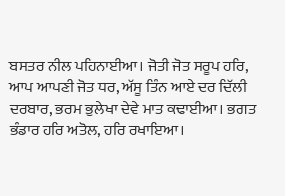ਬਸਤਰ ਨੀਲ ਪਹਿਨਾਈਆ। ਜੋਤੀ ਜੋਤ ਸਰੂਪ ਹਰਿ, ਆਪ ਆਪਣੀ ਜੋਤ ਧਰ, ਅੱਸੂ ਤਿੰਨ ਆਏ ਦਰ ਦਿੱਲੀ ਦਰਬਾਰ, ਭਰਮ ਭੁਲੇਖਾ ਦੇਵੇ ਮਾਤ ਕਢਾਈਆ। ਭਗਤ ਭੰਡਾਰ ਹਰਿ ਅਤੋਲ, ਹਰਿ ਰਖਾਇਆ।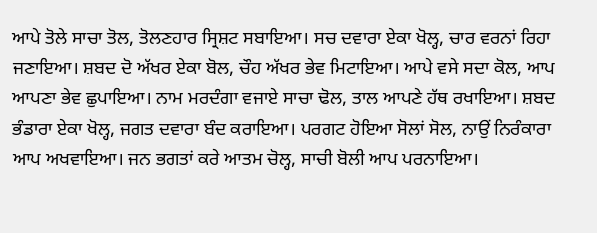ਆਪੇ ਤੋਲੇ ਸਾਚਾ ਤੋਲ, ਤੋਲਣਹਾਰ ਸ੍ਰਿਸ਼ਟ ਸਬਾਇਆ। ਸਚ ਦਵਾਰਾ ਏਕਾ ਖੋਲ੍ਹ, ਚਾਰ ਵਰਨਾਂ ਰਿਹਾ ਜਣਾਇਆ। ਸ਼ਬਦ ਦੋ ਅੱਖਰ ਏਕਾ ਬੋਲ, ਚੌਹ ਅੱਖਰ ਭੇਵ ਮਿਟਾਇਆ। ਆਪੇ ਵਸੇ ਸਦਾ ਕੋਲ, ਆਪ ਆਪਣਾ ਭੇਵ ਛੁਪਾਇਆ। ਨਾਮ ਮਰਦੰਗਾ ਵਜਾਏ ਸਾਚਾ ਢੋਲ, ਤਾਲ ਆਪਣੇ ਹੱਥ ਰਖਾਇਆ। ਸ਼ਬਦ ਭੰਡਾਰਾ ਏਕਾ ਖੋਲ੍ਹ, ਜਗਤ ਦਵਾਰਾ ਬੰਦ ਕਰਾਇਆ। ਪਰਗਟ ਹੋਇਆ ਸੋਲਾਂ ਸੋਲ, ਨਾਉਂ ਨਿਰੰਕਾਰਾ ਆਪ ਅਖਵਾਇਆ। ਜਨ ਭਗਤਾਂ ਕਰੇ ਆਤਮ ਚੋਲ੍ਹ, ਸਾਚੀ ਬੋਲੀ ਆਪ ਪਰਨਾਇਆ।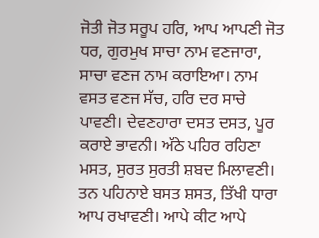ਜੋਤੀ ਜੋਤ ਸਰੂਪ ਹਰਿ, ਆਪ ਆਪਣੀ ਜੋਤ ਧਰ, ਗੁਰਮੁਖ ਸਾਚਾ ਨਾਮ ਵਣਜਾਰਾ, ਸਾਚਾ ਵਣਜ ਨਾਮ ਕਰਾਇਆ। ਨਾਮ ਵਸਤ ਵਣਜ ਸੱਚ, ਹਰਿ ਦਰ ਸਾਚੇ ਪਾਵਣੀ। ਦੇਵਣਹਾਰਾ ਦਸਤ ਦਸਤ, ਪੂਰ ਕਰਾਏ ਭਾਵਨੀ। ਅੱਠੇ ਪਹਿਰ ਰਹਿਣਾ ਮਸਤ, ਸੁਰਤ ਸੁਰਤੀ ਸ਼ਬਦ ਮਿਲਾਵਣੀ। ਤਨ ਪਹਿਨਾਏ ਬਸਤ ਸ਼ਸਤ, ਤਿੱਖੀ ਧਾਰਾ ਆਪ ਰਖਾਵਣੀ। ਆਪੇ ਕੀਟ ਆਪੇ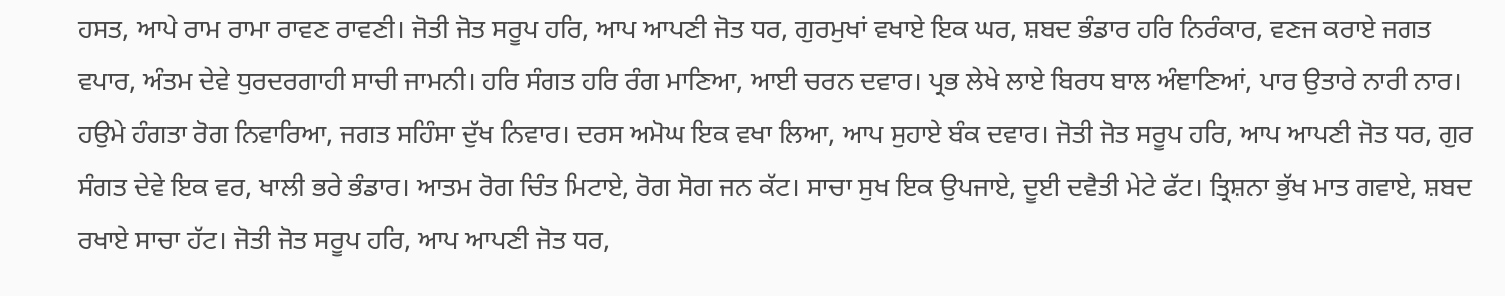ਹਸਤ, ਆਪੇ ਰਾਮ ਰਾਮਾ ਰਾਵਣ ਰਾਵਣੀ। ਜੋਤੀ ਜੋਤ ਸਰੂਪ ਹਰਿ, ਆਪ ਆਪਣੀ ਜੋਤ ਧਰ, ਗੁਰਮੁਖਾਂ ਵਖਾਏ ਇਕ ਘਰ, ਸ਼ਬਦ ਭੰਡਾਰ ਹਰਿ ਨਿਰੰਕਾਰ, ਵਣਜ ਕਰਾਏ ਜਗਤ ਵਪਾਰ, ਅੰਤਮ ਦੇਵੇ ਧੁਰਦਰਗਾਹੀ ਸਾਚੀ ਜਾਮਨੀ। ਹਰਿ ਸੰਗਤ ਹਰਿ ਰੰਗ ਮਾਣਿਆ, ਆਈ ਚਰਨ ਦਵਾਰ। ਪ੍ਰਭ ਲੇਖੇ ਲਾਏ ਬਿਰਧ ਬਾਲ ਅੰਞਾਣਿਆਂ, ਪਾਰ ਉਤਾਰੇ ਨਾਰੀ ਨਾਰ। ਹਉਮੇ ਹੰਗਤਾ ਰੋਗ ਨਿਵਾਰਿਆ, ਜਗਤ ਸਹਿੰਸਾ ਦੁੱਖ ਨਿਵਾਰ। ਦਰਸ ਅਮੋਘ ਇਕ ਵਖਾ ਲਿਆ, ਆਪ ਸੁਹਾਏ ਬੰਕ ਦਵਾਰ। ਜੋਤੀ ਜੋਤ ਸਰੂਪ ਹਰਿ, ਆਪ ਆਪਣੀ ਜੋਤ ਧਰ, ਗੁਰ ਸੰਗਤ ਦੇਵੇ ਇਕ ਵਰ, ਖਾਲੀ ਭਰੇ ਭੰਡਾਰ। ਆਤਮ ਰੋਗ ਚਿੰਤ ਮਿਟਾਏ, ਰੋਗ ਸੋਗ ਜਨ ਕੱਟ। ਸਾਚਾ ਸੁਖ ਇਕ ਉਪਜਾਏ, ਦੂਈ ਦਵੈਤੀ ਮੇਟੇ ਫੱਟ। ਤ੍ਰਿਸ਼ਨਾ ਭੁੱਖ ਮਾਤ ਗਵਾਏ, ਸ਼ਬਦ ਰਖਾਏ ਸਾਚਾ ਹੱਟ। ਜੋਤੀ ਜੋਤ ਸਰੂਪ ਹਰਿ, ਆਪ ਆਪਣੀ ਜੋਤ ਧਰ,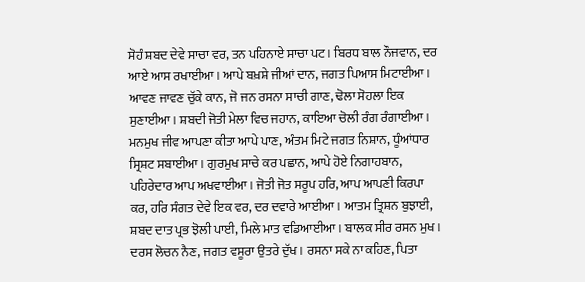ਸੋਹੰ ਸ਼ਬਦ ਦੇਵੇ ਸਾਚਾ ਵਰ, ਤਨ ਪਹਿਨਾਏ ਸਾਚਾ ਪਟ। ਬਿਰਧ ਬਾਲ ਨੌਜਵਾਨ, ਦਰ ਆਏ ਆਸ ਰਖਾਈਆ। ਆਪੇ ਬਖ਼ਸ਼ੇ ਜੀਆਂ ਦਾਨ, ਜਗਤ ਪਿਆਸ ਮਿਟਾਈਆ। ਆਵਣ ਜਾਵਣ ਚੁੱਕੇ ਕਾਨ, ਜੋ ਜਨ ਰਸਨਾ ਸਾਚੀ ਗਾਣ, ਢੋਲਾ ਸੋਹਲਾ ਇਕ ਸੁਣਾਈਆ। ਸ਼ਬਦੀ ਜੋਤੀ ਮੇਲਾ ਵਿਚ ਜਹਾਨ, ਕਾਇਆ ਚੋਲੀ ਰੰਗ ਰੰਗਾਈਆ। ਮਨਮੁਖ ਜੀਵ ਆਪਣਾ ਕੀਤਾ ਆਪੇ ਪਾਣ, ਅੰਤਮ ਮਿਟੇ ਜਗਤ ਨਿਸ਼ਾਨ, ਧੂੰਆਂਧਾਰ ਸ੍ਰਿਸ਼ਟ ਸਬਾਈਆ। ਗੁਰਮੁਖ ਸਾਚੇ ਕਰ ਪਛਾਨ, ਆਪੇ ਹੋਏ ਨਿਗਾਹਬਾਨ, ਪਹਿਰੇਦਾਰ ਆਪ ਅਖਵਾਈਆ। ਜੋਤੀ ਜੋਤ ਸਰੂਪ ਹਰਿ, ਆਪ ਆਪਣੀ ਕਿਰਪਾ ਕਰ, ਹਰਿ ਸੰਗਤ ਦੇਵੇ ਇਕ ਵਰ, ਦਰ ਦਵਾਰੇ ਆਈਆ। ਆਤਮ ਤ੍ਰਿਸ਼ਨ ਬੁਝਾਈ, ਸ਼ਬਦ ਦਾਤ ਪ੍ਰਭ ਝੋਲੀ ਪਾਈ, ਮਿਲੇ ਮਾਤ ਵਡਿਆਈਆ। ਬਾਲਕ ਸੀਰ ਰਸਨ ਮੁਖ। ਦਰਸ ਲੋਚਨ ਨੈਣ, ਜਗਤ ਵਸੂਰਾ ਉਤਰੇ ਦੁੱਖ। ਰਸਨਾ ਸਕੇ ਨਾ ਕਹਿਣ, ਪਿਤਾ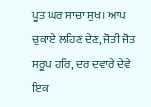ਪੂਤ ਘਰ ਸਾਚਾ ਸੁਖ। ਆਪ ਚੁਕਾਏ ਲਹਿਣ ਦੇਣ, ਜੋਤੀ ਜੋਤ ਸਰੂਪ ਹਰਿ, ਦਰ ਦਵਾਰੇ ਦੇਵੇ ਇਕ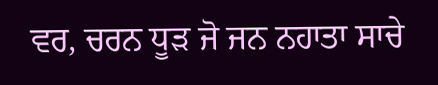ਵਰ, ਚਰਨ ਧੂੜ ਜੋ ਜਨ ਨਹਾਤਾ ਸਾਚੇ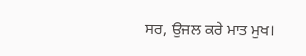ਸਰ, ਉਜਲ ਕਰੇ ਮਾਤ ਮੁਖ।